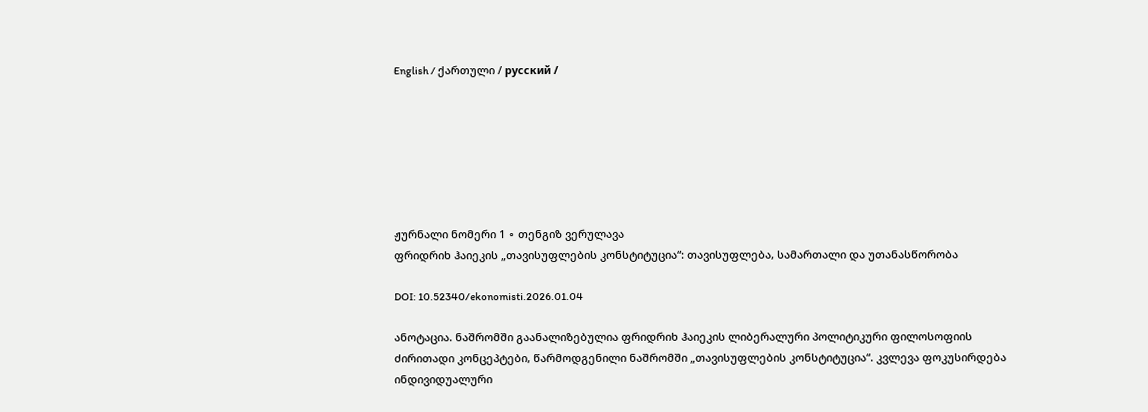English / ქართული / русский /







ჟურნალი ნომერი 1 ∘ თენგიზ ვერულავა
ფრიდრიხ ჰაიეკის „თავისუფლების კონსტიტუცია“: თავისუფლება, სამართალი და უთანასწორობა

DOI: 10.52340/ekonomisti.2026.01.04

ანოტაცია. ნაშრომში გაანალიზებულია ფრიდრიხ ჰაიეკის ლიბერალური პოლიტიკური ფილოსოფიის ძირითადი კონცეპტები, წარმოდგენილი ნაშრომში „თავისუფლების კონსტიტუცია“. კვლევა ფოკუსირდება ინდივიდუალური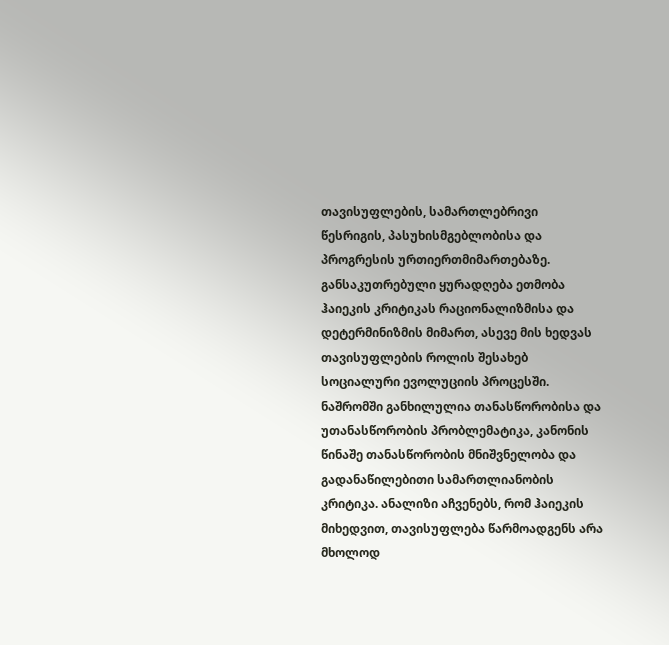თავისუფლების, სამართლებრივი წესრიგის, პასუხისმგებლობისა და პროგრესის ურთიერთმიმართებაზე. განსაკუთრებული ყურადღება ეთმობა ჰაიეკის კრიტიკას რაციონალიზმისა და დეტერმინიზმის მიმართ, ასევე მის ხედვას თავისუფლების როლის შესახებ სოციალური ევოლუციის პროცესში. ნაშრომში განხილულია თანასწორობისა და უთანასწორობის პრობლემატიკა, კანონის წინაშე თანასწორობის მნიშვნელობა და გადანაწილებითი სამართლიანობის კრიტიკა. ანალიზი აჩვენებს, რომ ჰაიეკის მიხედვით, თავისუფლება წარმოადგენს არა მხოლოდ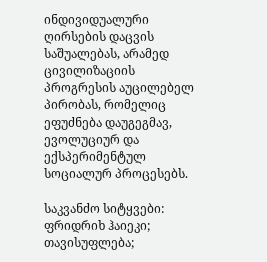ინდივიდუალური ღირსების დაცვის საშუალებას, არამედ ცივილიზაციის პროგრესის აუცილებელ პირობას, რომელიც ეფუძნება დაუგეგმავ, ევოლუციურ და ექსპერიმენტულ სოციალურ პროცესებს.

საკვანძო სიტყვები: ფრიდრიხ ჰაიეკი; თავისუფლება;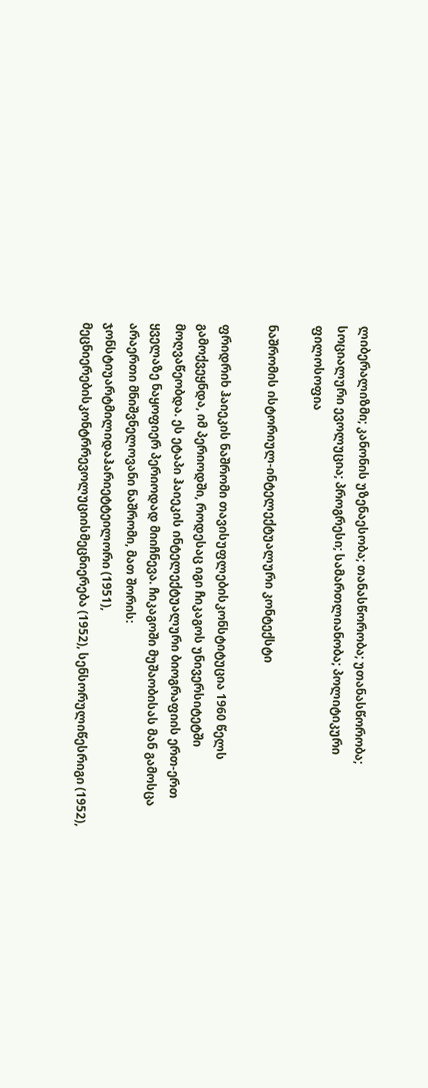ლიბერალიზმი; კანონის უზენაესობა; თანასწორობა; უთანასწორობა; სოციალური ევოლუცია; პროგრესი; სამართლიანობა; პოლიტიკური ფილოსოფია

ნაშრომის ისტორიულ-ინტელექტუალური კონტექსტი

ფრიდრიხ ჰაიეკის ნაშრომი თავისუფლებისკონსტიტუცია 1960 წელს გამოქვეყნდა, იმ პერიოდში, როდესაც იგი ჩიკაგოს უნივერსიტეტში მოღვაწეობდა. ეს ეტაპი ჰაიეკის ინტელექტუალური ბიოგრაფიის ერთ-ერთ ყველაზე ნაყოფიერ პერიოდად მიიჩნევა. ჩიკაგოში მუშაობისას მან გამოსცა არაერთი მნიშვნელოვანი ნაშრომი, მათ შორის: ჯონსტიუარტმილიდაჰარიეტტეილორი (1951), მეცნიერებისკონტრრევოლუციისმეცნიერება (1952), სენსორულიწესრიგი (1952),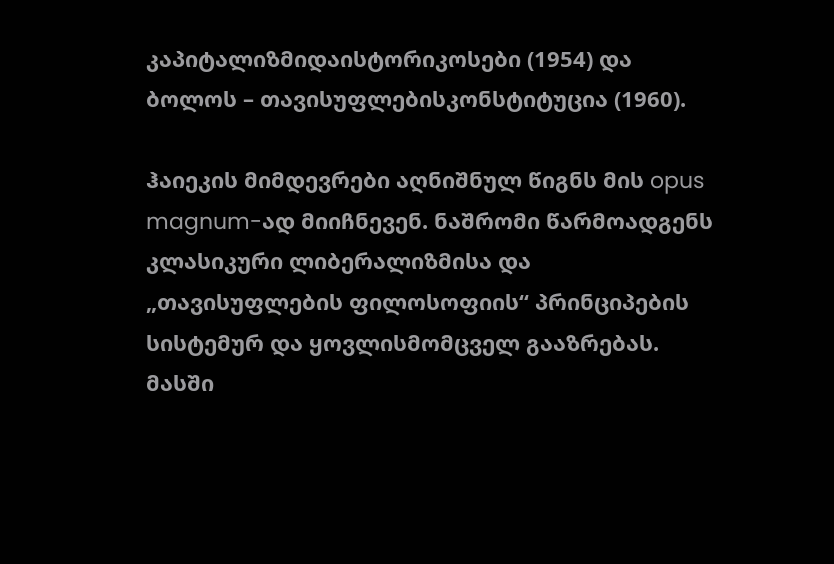კაპიტალიზმიდაისტორიკოსები (1954) და ბოლოს – თავისუფლებისკონსტიტუცია (1960).

ჰაიეკის მიმდევრები აღნიშნულ წიგნს მის opus magnum-ად მიიჩნევენ. ნაშრომი წარმოადგენს კლასიკური ლიბერალიზმისა და „თავისუფლების ფილოსოფიის“ პრინციპების სისტემურ და ყოვლისმომცველ გააზრებას. მასში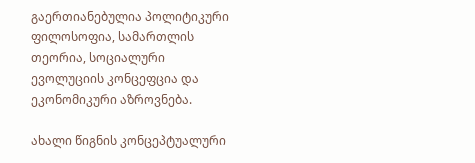გაერთიანებულია პოლიტიკური ფილოსოფია, სამართლის თეორია, სოციალური ევოლუციის კონცეფცია და ეკონომიკური აზროვნება.

ახალი წიგნის კონცეპტუალური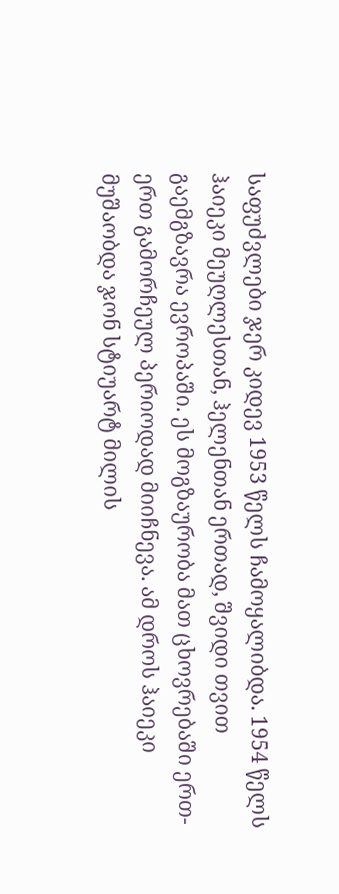საფუძვლები ჯერ კიდევ 1953 წელს ჩამოყალიბდა. 1954 წელს ჰაიეკი მეუღლესთან, ჰელენთან ერთად, შვიდი თვით გაემგზავრა ევროპაში. ეს მოგზაურობა მათ ცხოვრებაში ერთ-ერთ გამორჩეულ პერიოდად მიიჩნევა. ამ დროს ჰაიეკი მუშაობდა ჯონ სტიუარტ მილის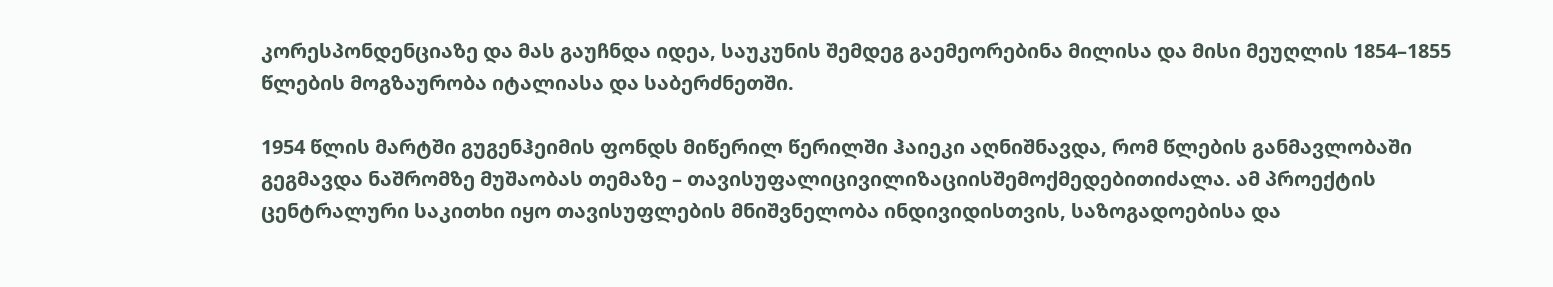კორესპონდენციაზე და მას გაუჩნდა იდეა, საუკუნის შემდეგ გაემეორებინა მილისა და მისი მეუღლის 1854–1855 წლების მოგზაურობა იტალიასა და საბერძნეთში.

1954 წლის მარტში გუგენჰეიმის ფონდს მიწერილ წერილში ჰაიეკი აღნიშნავდა, რომ წლების განმავლობაში გეგმავდა ნაშრომზე მუშაობას თემაზე – თავისუფალიცივილიზაციისშემოქმედებითიძალა. ამ პროექტის ცენტრალური საკითხი იყო თავისუფლების მნიშვნელობა ინდივიდისთვის, საზოგადოებისა და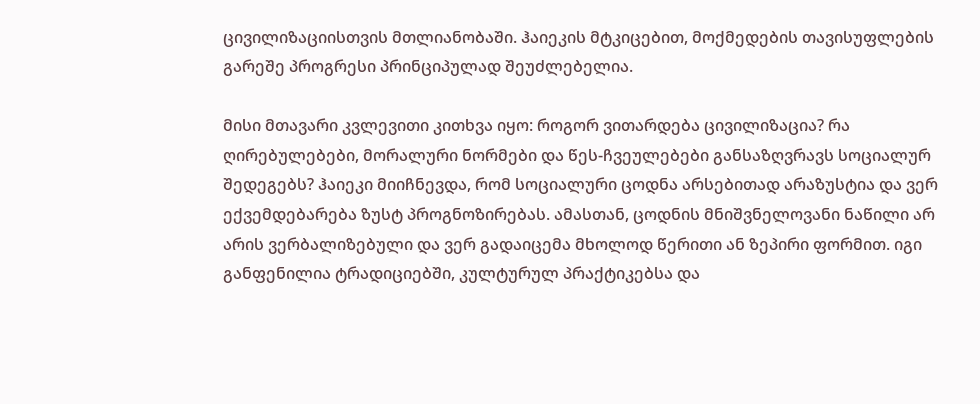ცივილიზაციისთვის მთლიანობაში. ჰაიეკის მტკიცებით, მოქმედების თავისუფლების გარეშე პროგრესი პრინციპულად შეუძლებელია.

მისი მთავარი კვლევითი კითხვა იყო: როგორ ვითარდება ცივილიზაცია? რა ღირებულებები, მორალური ნორმები და წეს-ჩვეულებები განსაზღვრავს სოციალურ შედეგებს? ჰაიეკი მიიჩნევდა, რომ სოციალური ცოდნა არსებითად არაზუსტია და ვერ ექვემდებარება ზუსტ პროგნოზირებას. ამასთან, ცოდნის მნიშვნელოვანი ნაწილი არ არის ვერბალიზებული და ვერ გადაიცემა მხოლოდ წერითი ან ზეპირი ფორმით. იგი განფენილია ტრადიციებში, კულტურულ პრაქტიკებსა და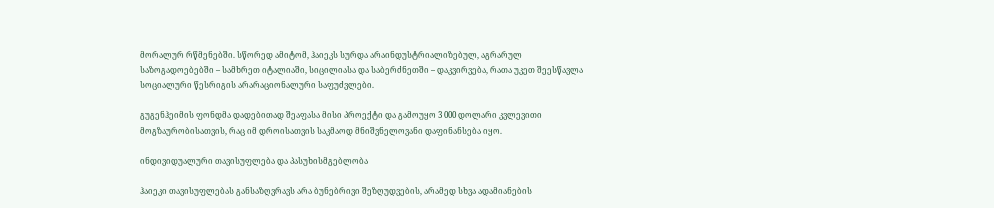მორალურ რწმენებში. სწორედ ამიტომ, ჰაიეკს სურდა არაინდუსტრიალიზებულ, აგრარულ საზოგადოებებში – სამხრეთ იტალიაში, სიცილიასა და საბერძნეთში – დაკვირვება, რათა უკეთ შეესწავლა სოციალური წესრიგის არარაციონალური საფუძვლები.

გუგენჰეიმის ფონდმა დადებითად შეაფასა მისი პროექტი და გამოუყო 3 000 დოლარი კვლევითი მოგზაურობისათვის, რაც იმ დროისათვის საკმაოდ მნიშვნელოვანი დაფინანსება იყო.

ინდივიდუალური თავისუფლება და პასუხისმგებლობა

ჰაიეკი თავისუფლებას განსაზღვრავს არა ბუნებრივი შეზღუდვების, არამედ სხვა ადამიანების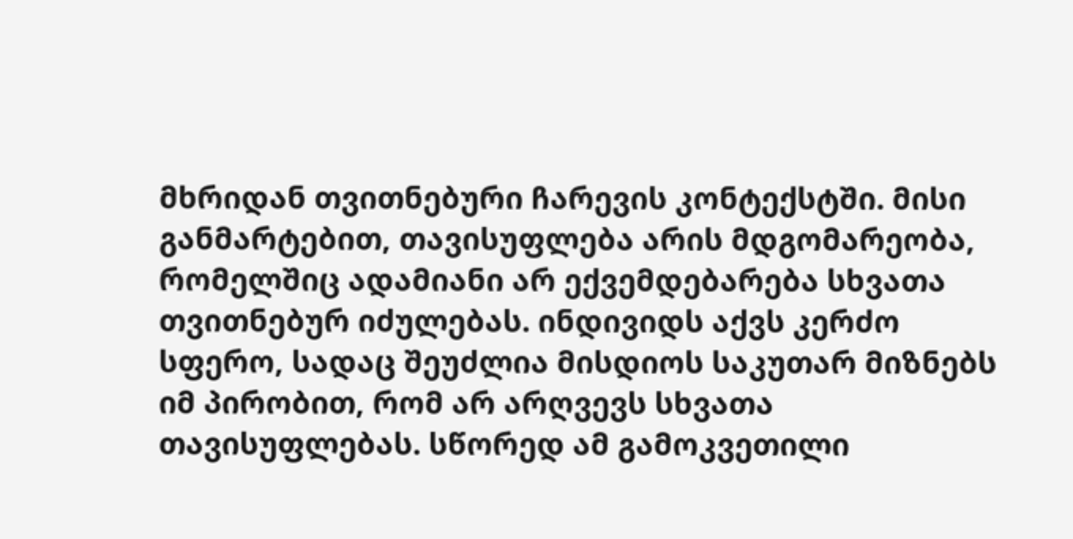მხრიდან თვითნებური ჩარევის კონტექსტში. მისი განმარტებით, თავისუფლება არის მდგომარეობა, რომელშიც ადამიანი არ ექვემდებარება სხვათა თვითნებურ იძულებას. ინდივიდს აქვს კერძო სფერო, სადაც შეუძლია მისდიოს საკუთარ მიზნებს იმ პირობით, რომ არ არღვევს სხვათა თავისუფლებას. სწორედ ამ გამოკვეთილი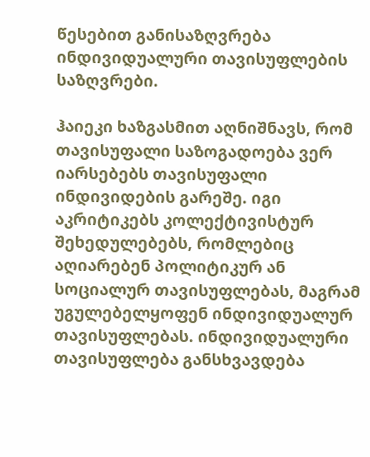წესებით განისაზღვრება ინდივიდუალური თავისუფლების საზღვრები.

ჰაიეკი ხაზგასმით აღნიშნავს, რომ თავისუფალი საზოგადოება ვერ იარსებებს თავისუფალი ინდივიდების გარეშე. იგი აკრიტიკებს კოლექტივისტურ შეხედულებებს, რომლებიც აღიარებენ პოლიტიკურ ან სოციალურ თავისუფლებას, მაგრამ უგულებელყოფენ ინდივიდუალურ თავისუფლებას. ინდივიდუალური თავისუფლება განსხვავდება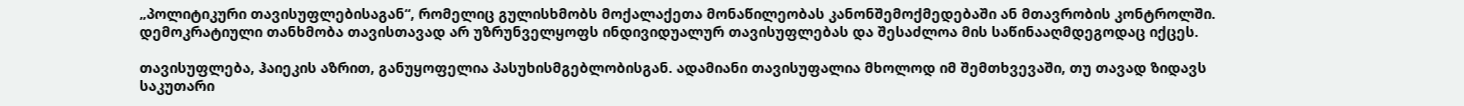„პოლიტიკური თავისუფლებისაგან“, რომელიც გულისხმობს მოქალაქეთა მონაწილეობას კანონშემოქმედებაში ან მთავრობის კონტროლში. დემოკრატიული თანხმობა თავისთავად არ უზრუნველყოფს ინდივიდუალურ თავისუფლებას და შესაძლოა მის საწინააღმდეგოდაც იქცეს.

თავისუფლება, ჰაიეკის აზრით, განუყოფელია პასუხისმგებლობისგან. ადამიანი თავისუფალია მხოლოდ იმ შემთხვევაში, თუ თავად ზიდავს საკუთარი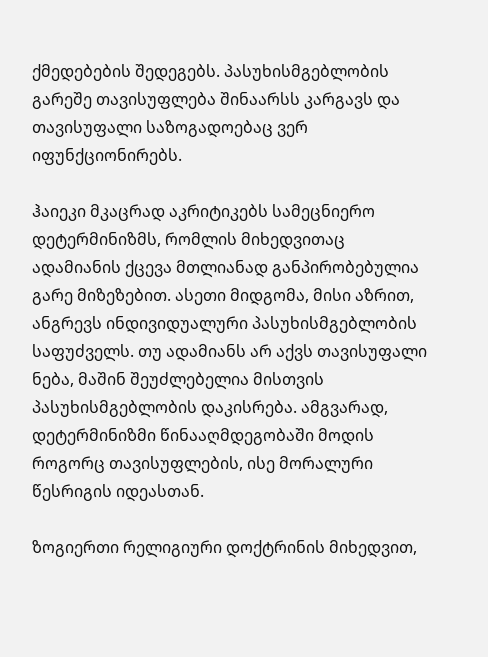ქმედებების შედეგებს. პასუხისმგებლობის გარეშე თავისუფლება შინაარსს კარგავს და თავისუფალი საზოგადოებაც ვერ იფუნქციონირებს.

ჰაიეკი მკაცრად აკრიტიკებს სამეცნიერო დეტერმინიზმს, რომლის მიხედვითაც ადამიანის ქცევა მთლიანად განპირობებულია გარე მიზეზებით. ასეთი მიდგომა, მისი აზრით, ანგრევს ინდივიდუალური პასუხისმგებლობის საფუძველს. თუ ადამიანს არ აქვს თავისუფალი ნება, მაშინ შეუძლებელია მისთვის პასუხისმგებლობის დაკისრება. ამგვარად, დეტერმინიზმი წინააღმდეგობაში მოდის როგორც თავისუფლების, ისე მორალური წესრიგის იდეასთან.

ზოგიერთი რელიგიური დოქტრინის მიხედვით,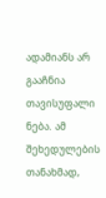ადამიანს არ გააჩნია თავისუფალი ნება. ამ შეხედულების თანახმად,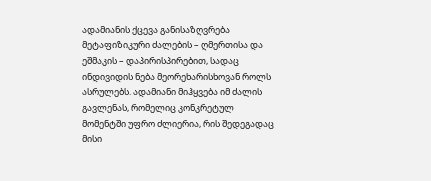ადამიანის ქცევა განისაზღვრება მეტაფიზიკური ძალების – ღმერთისა და ეშმაკის – დაპირისპირებით, სადაც ინდივიდის ნება მეორეხარისხოვან როლს ასრულებს. ადამიანი მიჰყვება იმ ძალის გავლენას, რომელიც კონკრეტულ მომენტში უფრო ძლიერია, რის შედეგადაც მისი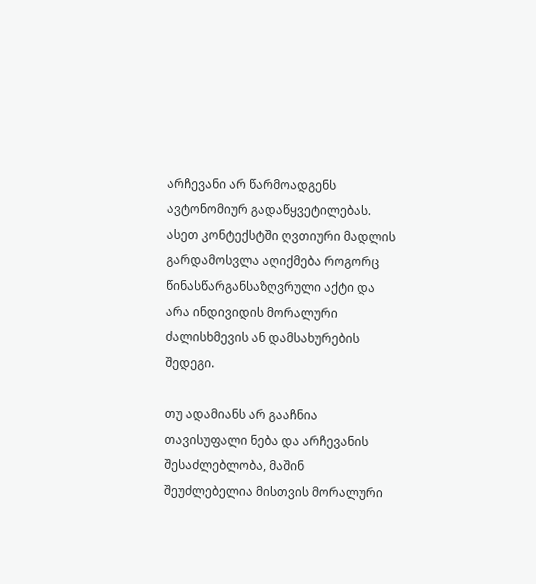არჩევანი არ წარმოადგენს ავტონომიურ გადაწყვეტილებას. ასეთ კონტექსტში ღვთიური მადლის გარდამოსვლა აღიქმება როგორც წინასწარგანსაზღვრული აქტი და არა ინდივიდის მორალური ძალისხმევის ან დამსახურების შედეგი.

თუ ადამიანს არ გააჩნია თავისუფალი ნება და არჩევანის შესაძლებლობა, მაშინ შეუძლებელია მისთვის მორალური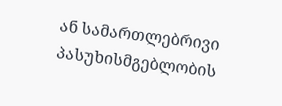ან სამართლებრივი პასუხისმგებლობის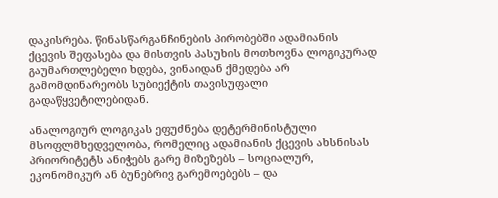დაკისრება. წინასწარგანჩინების პირობებში ადამიანის ქცევის შეფასება და მისთვის პასუხის მოთხოვნა ლოგიკურად გაუმართლებელი ხდება, ვინაიდან ქმედება არ გამომდინარეობს სუბიექტის თავისუფალი გადაწყვეტილებიდან.

ანალოგიურ ლოგიკას ეფუძნება დეტერმინისტული მსოფლმხედველობა, რომელიც ადამიანის ქცევის ახსნისას პრიორიტეტს ანიჭებს გარე მიზეზებს – სოციალურ, ეკონომიკურ ან ბუნებრივ გარემოებებს – და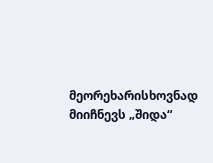მეორეხარისხოვნად მიიჩნევს „შიდა“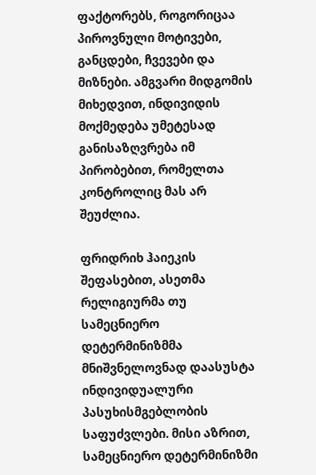ფაქტორებს, როგორიცაა პიროვნული მოტივები, განცდები, ჩვევები და მიზნები. ამგვარი მიდგომის მიხედვით, ინდივიდის მოქმედება უმეტესად განისაზღვრება იმ პირობებით, რომელთა კონტროლიც მას არ შეუძლია.

ფრიდრიხ ჰაიეკის შეფასებით, ასეთმა რელიგიურმა თუ სამეცნიერო დეტერმინიზმმა მნიშვნელოვნად დაასუსტა ინდივიდუალური პასუხისმგებლობის საფუძვლები. მისი აზრით, სამეცნიერო დეტერმინიზმი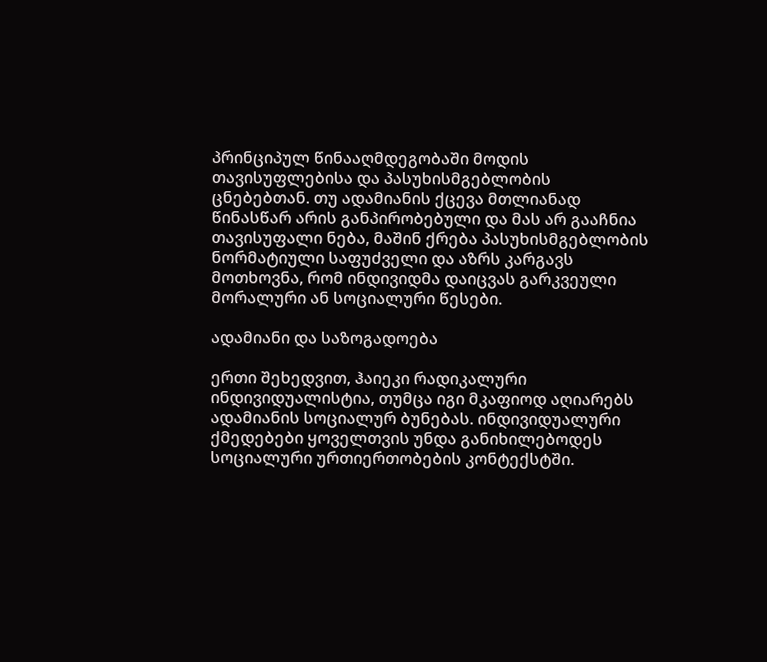პრინციპულ წინააღმდეგობაში მოდის თავისუფლებისა და პასუხისმგებლობის ცნებებთან. თუ ადამიანის ქცევა მთლიანად წინასწარ არის განპირობებული და მას არ გააჩნია თავისუფალი ნება, მაშინ ქრება პასუხისმგებლობის ნორმატიული საფუძველი და აზრს კარგავს მოთხოვნა, რომ ინდივიდმა დაიცვას გარკვეული მორალური ან სოციალური წესები.

ადამიანი და საზოგადოება

ერთი შეხედვით, ჰაიეკი რადიკალური ინდივიდუალისტია, თუმცა იგი მკაფიოდ აღიარებს ადამიანის სოციალურ ბუნებას. ინდივიდუალური ქმედებები ყოველთვის უნდა განიხილებოდეს სოციალური ურთიერთობების კონტექსტში.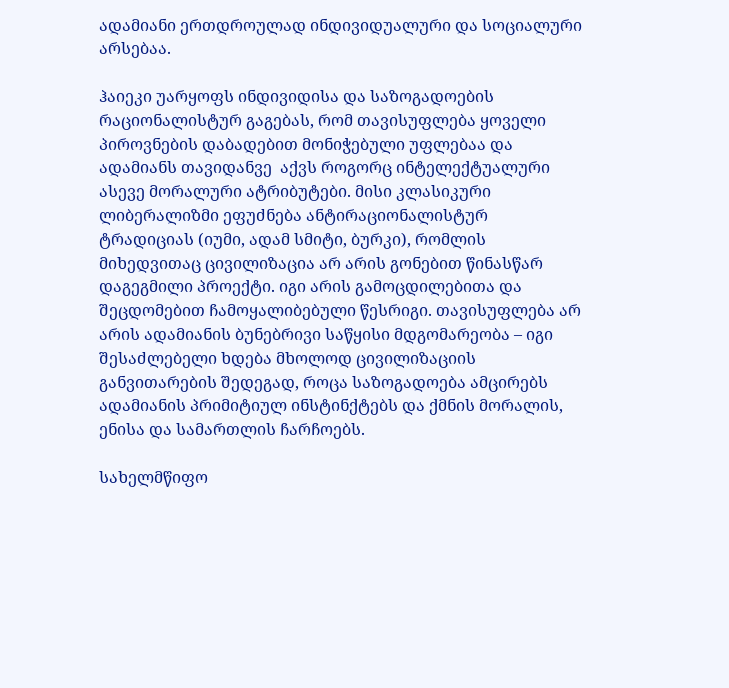ადამიანი ერთდროულად ინდივიდუალური და სოციალური არსებაა.

ჰაიეკი უარყოფს ინდივიდისა და საზოგადოების რაციონალისტურ გაგებას, რომ თავისუფლება ყოველი პიროვნების დაბადებით მონიჭებული უფლებაა და ადამიანს თავიდანვე  აქვს როგორც ინტელექტუალური ასევე მორალური ატრიბუტები. მისი კლასიკური ლიბერალიზმი ეფუძნება ანტირაციონალისტურ ტრადიციას (იუმი, ადამ სმიტი, ბურკი), რომლის მიხედვითაც ცივილიზაცია არ არის გონებით წინასწარ დაგეგმილი პროექტი. იგი არის გამოცდილებითა და შეცდომებით ჩამოყალიბებული წესრიგი. თავისუფლება არ არის ადამიანის ბუნებრივი საწყისი მდგომარეობა – იგი შესაძლებელი ხდება მხოლოდ ცივილიზაციის განვითარების შედეგად, როცა საზოგადოება ამცირებს ადამიანის პრიმიტიულ ინსტინქტებს და ქმნის მორალის, ენისა და სამართლის ჩარჩოებს.

სახელმწიფო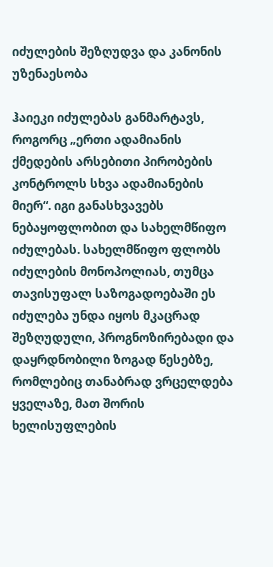იძულების შეზღუდვა და კანონის უზენაესობა

ჰაიეკი იძულებას განმარტავს, როგორც „ერთი ადამიანის ქმედების არსებითი პირობების კონტროლს სხვა ადამიანების მიერ“. იგი განასხვავებს ნებაყოფლობით და სახელმწიფო იძულებას. სახელმწიფო ფლობს იძულების მონოპოლიას, თუმცა თავისუფალ საზოგადოებაში ეს იძულება უნდა იყოს მკაცრად შეზღუდული, პროგნოზირებადი და დაყრდნობილი ზოგად წესებზე, რომლებიც თანაბრად ვრცელდება ყველაზე, მათ შორის ხელისუფლების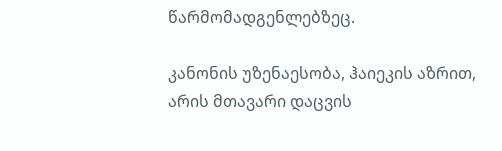წარმომადგენლებზეც.

კანონის უზენაესობა, ჰაიეკის აზრით, არის მთავარი დაცვის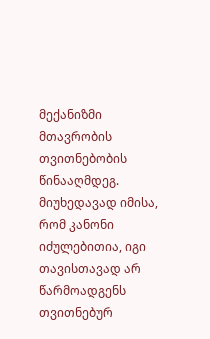მექანიზმი მთავრობის თვითნებობის წინააღმდეგ. მიუხედავად იმისა, რომ კანონი იძულებითია, იგი თავისთავად არ წარმოადგენს თვითნებურ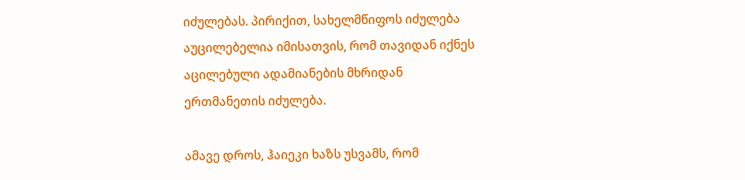იძულებას. პირიქით, სახელმწიფოს იძულება აუცილებელია იმისათვის, რომ თავიდან იქნეს აცილებული ადამიანების მხრიდან ერთმანეთის იძულება.

ამავე დროს, ჰაიეკი ხაზს უსვამს, რომ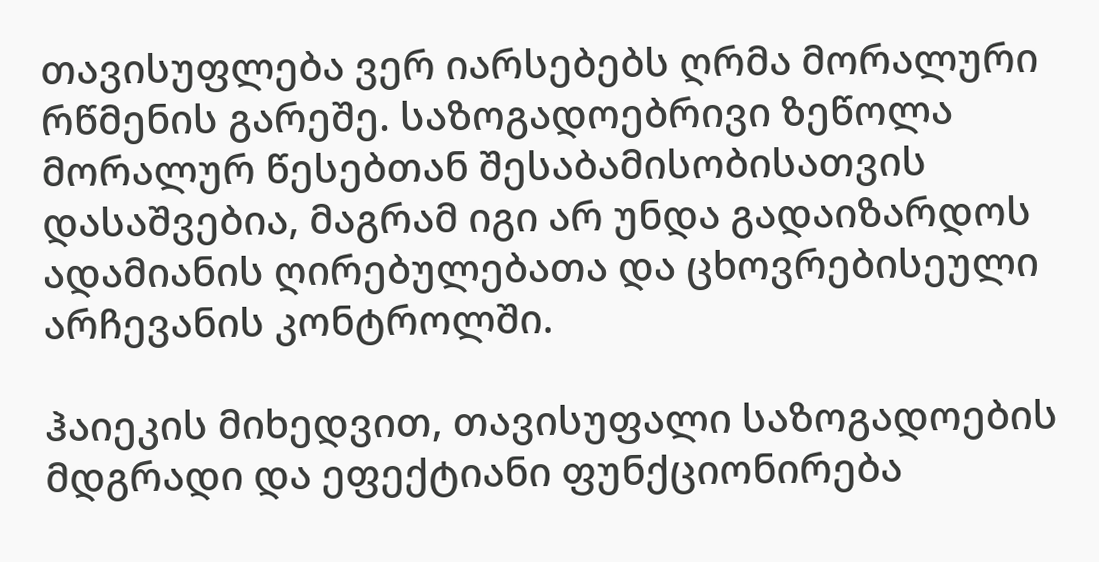თავისუფლება ვერ იარსებებს ღრმა მორალური რწმენის გარეშე. საზოგადოებრივი ზეწოლა მორალურ წესებთან შესაბამისობისათვის დასაშვებია, მაგრამ იგი არ უნდა გადაიზარდოს ადამიანის ღირებულებათა და ცხოვრებისეული არჩევანის კონტროლში.

ჰაიეკის მიხედვით, თავისუფალი საზოგადოების მდგრადი და ეფექტიანი ფუნქციონირება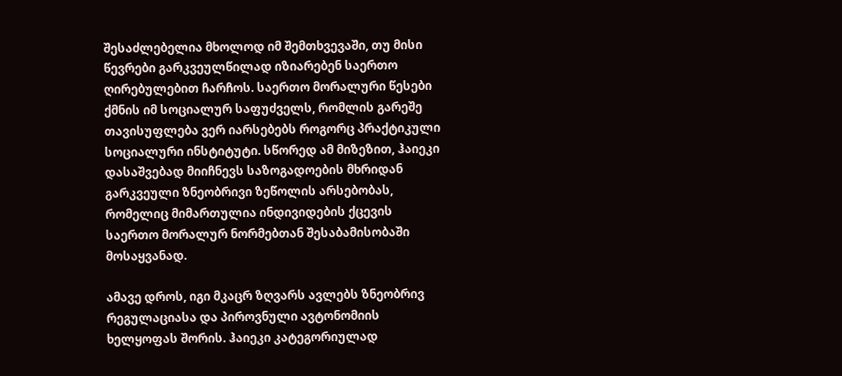შესაძლებელია მხოლოდ იმ შემთხვევაში, თუ მისი წევრები გარკვეულწილად იზიარებენ საერთო ღირებულებით ჩარჩოს. საერთო მორალური წესები ქმნის იმ სოციალურ საფუძველს, რომლის გარეშე თავისუფლება ვერ იარსებებს როგორც პრაქტიკული სოციალური ინსტიტუტი. სწორედ ამ მიზეზით, ჰაიეკი დასაშვებად მიიჩნევს საზოგადოების მხრიდან გარკვეული ზნეობრივი ზეწოლის არსებობას, რომელიც მიმართულია ინდივიდების ქცევის საერთო მორალურ ნორმებთან შესაბამისობაში მოსაყვანად.

ამავე დროს, იგი მკაცრ ზღვარს ავლებს ზნეობრივ რეგულაციასა და პიროვნული ავტონომიის ხელყოფას შორის. ჰაიეკი კატეგორიულად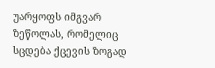უარყოფს იმგვარ ზეწოლას, რომელიც სცდება ქცევის ზოგად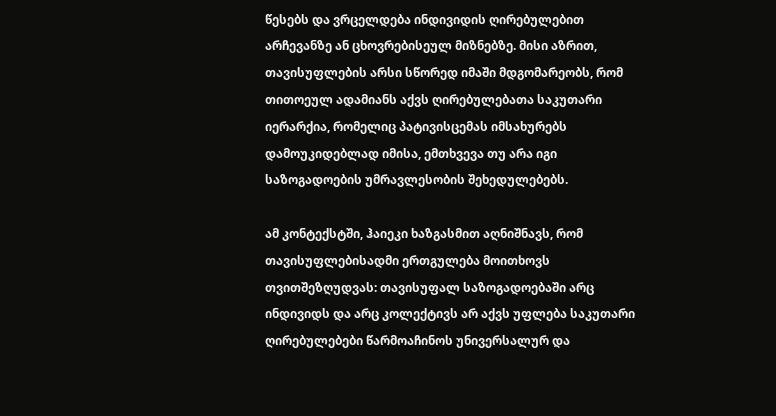წესებს და ვრცელდება ინდივიდის ღირებულებით არჩევანზე ან ცხოვრებისეულ მიზნებზე. მისი აზრით, თავისუფლების არსი სწორედ იმაში მდგომარეობს, რომ თითოეულ ადამიანს აქვს ღირებულებათა საკუთარი იერარქია, რომელიც პატივისცემას იმსახურებს დამოუკიდებლად იმისა, ემთხვევა თუ არა იგი საზოგადოების უმრავლესობის შეხედულებებს.

ამ კონტექსტში, ჰაიეკი ხაზგასმით აღნიშნავს, რომ თავისუფლებისადმი ერთგულება მოითხოვს თვითშეზღუდვას: თავისუფალ საზოგადოებაში არც ინდივიდს და არც კოლექტივს არ აქვს უფლება საკუთარი ღირებულებები წარმოაჩინოს უნივერსალურ და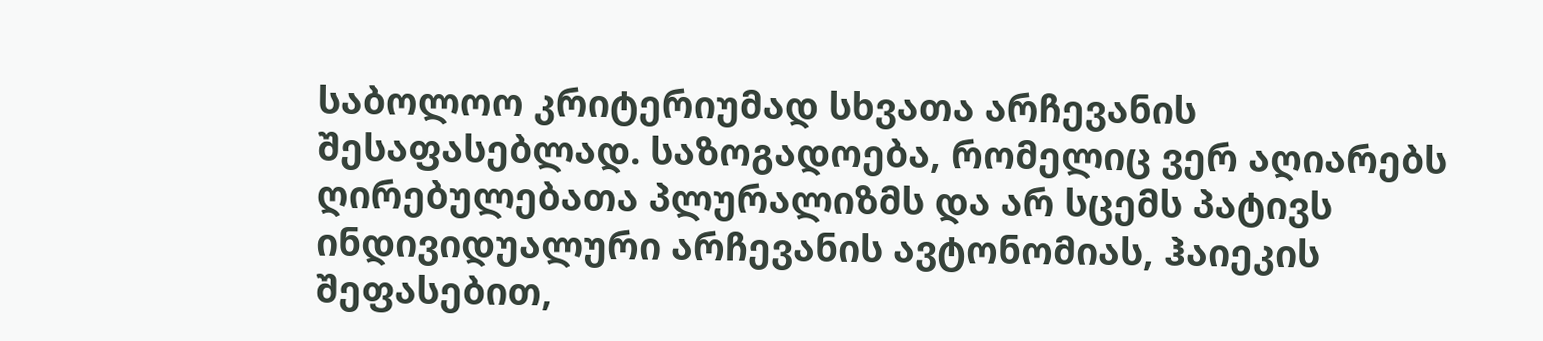საბოლოო კრიტერიუმად სხვათა არჩევანის შესაფასებლად. საზოგადოება, რომელიც ვერ აღიარებს ღირებულებათა პლურალიზმს და არ სცემს პატივს ინდივიდუალური არჩევანის ავტონომიას, ჰაიეკის შეფასებით,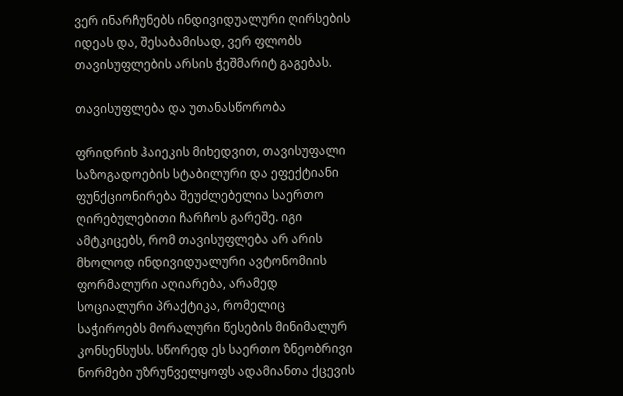ვერ ინარჩუნებს ინდივიდუალური ღირსების იდეას და, შესაბამისად, ვერ ფლობს თავისუფლების არსის ჭეშმარიტ გაგებას.

თავისუფლება და უთანასწორობა

ფრიდრიხ ჰაიეკის მიხედვით, თავისუფალი საზოგადოების სტაბილური და ეფექტიანი ფუნქციონირება შეუძლებელია საერთო ღირებულებითი ჩარჩოს გარეშე. იგი ამტკიცებს, რომ თავისუფლება არ არის მხოლოდ ინდივიდუალური ავტონომიის ფორმალური აღიარება, არამედ სოციალური პრაქტიკა, რომელიც საჭიროებს მორალური წესების მინიმალურ კონსენსუსს. სწორედ ეს საერთო ზნეობრივი ნორმები უზრუნველყოფს ადამიანთა ქცევის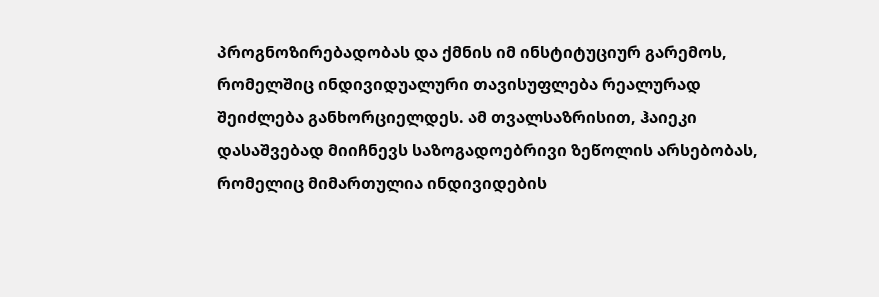პროგნოზირებადობას და ქმნის იმ ინსტიტუციურ გარემოს, რომელშიც ინდივიდუალური თავისუფლება რეალურად შეიძლება განხორციელდეს. ამ თვალსაზრისით, ჰაიეკი დასაშვებად მიიჩნევს საზოგადოებრივი ზეწოლის არსებობას, რომელიც მიმართულია ინდივიდების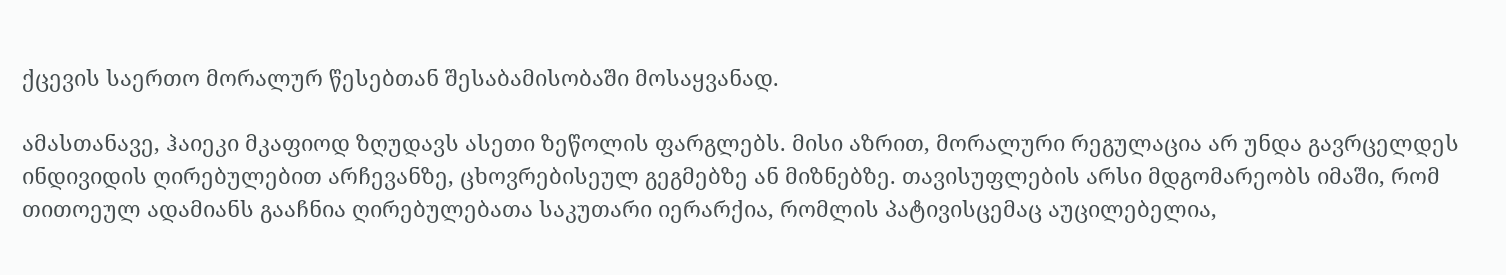ქცევის საერთო მორალურ წესებთან შესაბამისობაში მოსაყვანად.

ამასთანავე, ჰაიეკი მკაფიოდ ზღუდავს ასეთი ზეწოლის ფარგლებს. მისი აზრით, მორალური რეგულაცია არ უნდა გავრცელდეს ინდივიდის ღირებულებით არჩევანზე, ცხოვრებისეულ გეგმებზე ან მიზნებზე. თავისუფლების არსი მდგომარეობს იმაში, რომ თითოეულ ადამიანს გააჩნია ღირებულებათა საკუთარი იერარქია, რომლის პატივისცემაც აუცილებელია,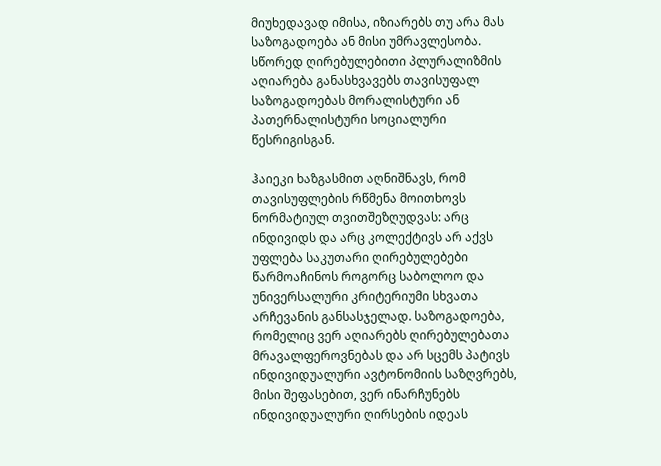მიუხედავად იმისა, იზიარებს თუ არა მას საზოგადოება ან მისი უმრავლესობა. სწორედ ღირებულებითი პლურალიზმის აღიარება განასხვავებს თავისუფალ საზოგადოებას მორალისტური ან პათერნალისტური სოციალური წესრიგისგან.

ჰაიეკი ხაზგასმით აღნიშნავს, რომ თავისუფლების რწმენა მოითხოვს ნორმატიულ თვითშეზღუდვას: არც ინდივიდს და არც კოლექტივს არ აქვს უფლება საკუთარი ღირებულებები წარმოაჩინოს როგორც საბოლოო და უნივერსალური კრიტერიუმი სხვათა არჩევანის განსასჯელად. საზოგადოება, რომელიც ვერ აღიარებს ღირებულებათა მრავალფეროვნებას და არ სცემს პატივს ინდივიდუალური ავტონომიის საზღვრებს, მისი შეფასებით, ვერ ინარჩუნებს ინდივიდუალური ღირსების იდეას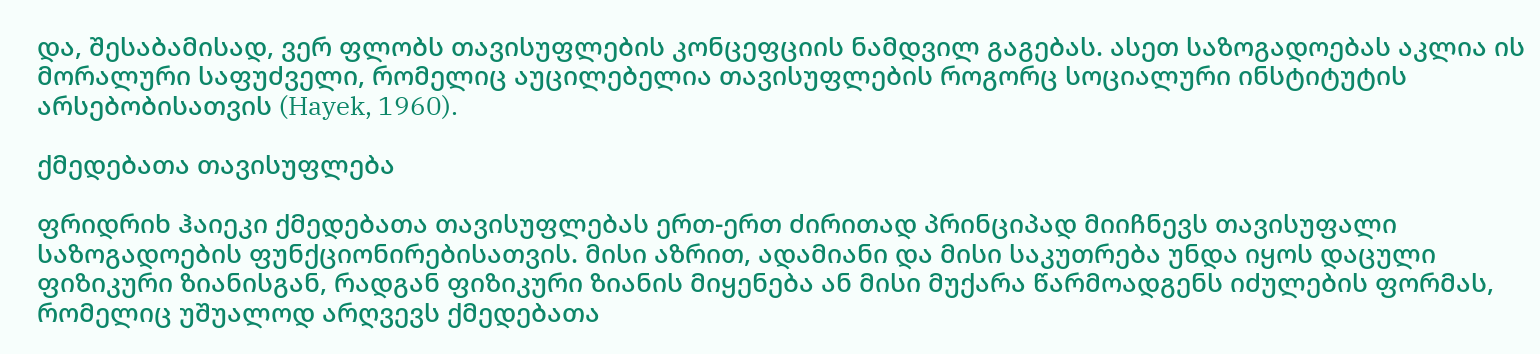და, შესაბამისად, ვერ ფლობს თავისუფლების კონცეფციის ნამდვილ გაგებას. ასეთ საზოგადოებას აკლია ის მორალური საფუძველი, რომელიც აუცილებელია თავისუფლების როგორც სოციალური ინსტიტუტის არსებობისათვის (Hayek, 1960).

ქმედებათა თავისუფლება

ფრიდრიხ ჰაიეკი ქმედებათა თავისუფლებას ერთ-ერთ ძირითად პრინციპად მიიჩნევს თავისუფალი საზოგადოების ფუნქციონირებისათვის. მისი აზრით, ადამიანი და მისი საკუთრება უნდა იყოს დაცული ფიზიკური ზიანისგან, რადგან ფიზიკური ზიანის მიყენება ან მისი მუქარა წარმოადგენს იძულების ფორმას, რომელიც უშუალოდ არღვევს ქმედებათა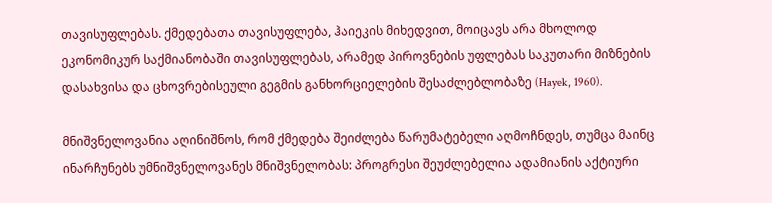თავისუფლებას. ქმედებათა თავისუფლება, ჰაიეკის მიხედვით, მოიცავს არა მხოლოდ ეკონომიკურ საქმიანობაში თავისუფლებას, არამედ პიროვნების უფლებას საკუთარი მიზნების დასახვისა და ცხოვრებისეული გეგმის განხორციელების შესაძლებლობაზე (Hayek, 1960).

მნიშვნელოვანია აღინიშნოს, რომ ქმედება შეიძლება წარუმატებელი აღმოჩნდეს, თუმცა მაინც ინარჩუნებს უმნიშვნელოვანეს მნიშვნელობას: პროგრესი შეუძლებელია ადამიანის აქტიური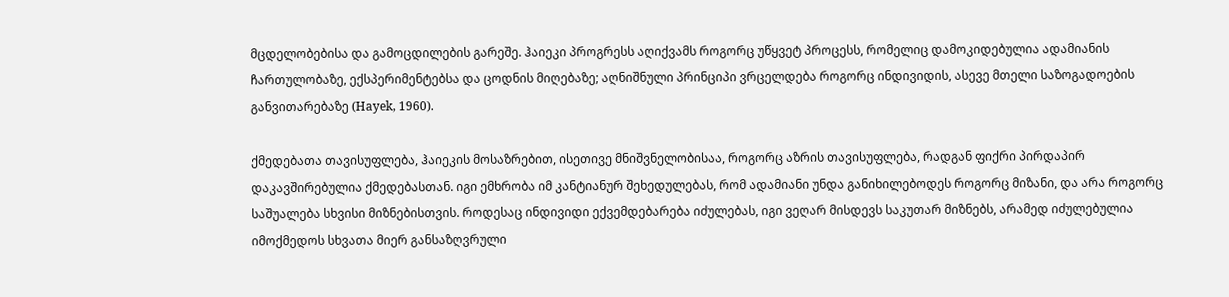მცდელობებისა და გამოცდილების გარეშე. ჰაიეკი პროგრესს აღიქვამს როგორც უწყვეტ პროცესს, რომელიც დამოკიდებულია ადამიანის ჩართულობაზე, ექსპერიმენტებსა და ცოდნის მიღებაზე; აღნიშნული პრინციპი ვრცელდება როგორც ინდივიდის, ასევე მთელი საზოგადოების განვითარებაზე (Hayek, 1960).

ქმედებათა თავისუფლება, ჰაიეკის მოსაზრებით, ისეთივე მნიშვნელობისაა, როგორც აზრის თავისუფლება, რადგან ფიქრი პირდაპირ დაკავშირებულია ქმედებასთან. იგი ემხრობა იმ კანტიანურ შეხედულებას, რომ ადამიანი უნდა განიხილებოდეს როგორც მიზანი, და არა როგორც საშუალება სხვისი მიზნებისთვის. როდესაც ინდივიდი ექვემდებარება იძულებას, იგი ვეღარ მისდევს საკუთარ მიზნებს, არამედ იძულებულია იმოქმედოს სხვათა მიერ განსაზღვრული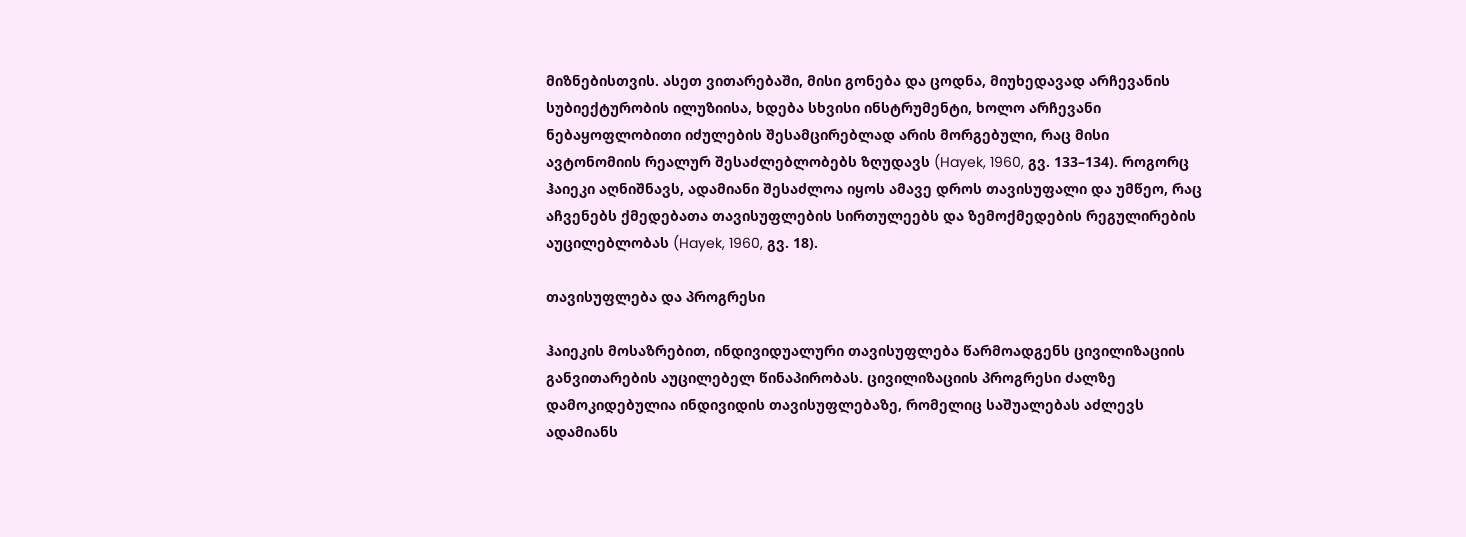მიზნებისთვის. ასეთ ვითარებაში, მისი გონება და ცოდნა, მიუხედავად არჩევანის სუბიექტურობის ილუზიისა, ხდება სხვისი ინსტრუმენტი, ხოლო არჩევანი ნებაყოფლობითი იძულების შესამცირებლად არის მორგებული, რაც მისი ავტონომიის რეალურ შესაძლებლობებს ზღუდავს (Hayek, 1960, გვ. 133–134). როგორც ჰაიეკი აღნიშნავს, ადამიანი შესაძლოა იყოს ამავე დროს თავისუფალი და უმწეო, რაც აჩვენებს ქმედებათა თავისუფლების სირთულეებს და ზემოქმედების რეგულირების აუცილებლობას (Hayek, 1960, გვ. 18).

თავისუფლება და პროგრესი

ჰაიეკის მოსაზრებით, ინდივიდუალური თავისუფლება წარმოადგენს ცივილიზაციის განვითარების აუცილებელ წინაპირობას. ცივილიზაციის პროგრესი ძალზე დამოკიდებულია ინდივიდის თავისუფლებაზე, რომელიც საშუალებას აძლევს ადამიანს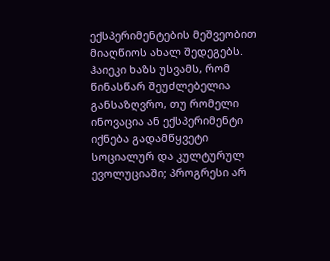ექსპერიმენტების მეშვეობით მიაღწიოს ახალ შედეგებს. ჰაიეკი ხაზს უსვამს, რომ წინასწარ შეუძლებელია განსაზღვრო, თუ რომელი ინოვაცია ან ექსპერიმენტი იქნება გადამწყვეტი სოციალურ და კულტურულ ევოლუციაში; პროგრესი არ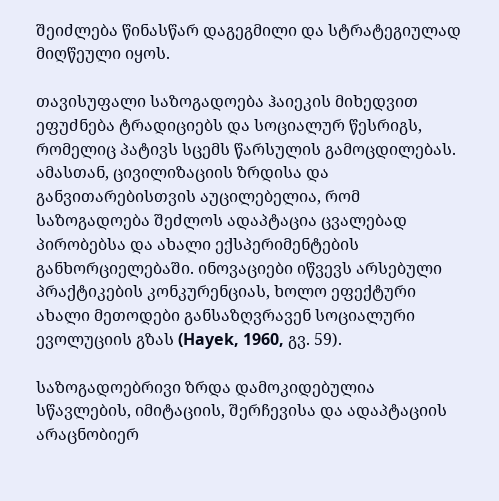შეიძლება წინასწარ დაგეგმილი და სტრატეგიულად მიღწეული იყოს.

თავისუფალი საზოგადოება ჰაიეკის მიხედვით ეფუძნება ტრადიციებს და სოციალურ წესრიგს, რომელიც პატივს სცემს წარსულის გამოცდილებას. ამასთან, ცივილიზაციის ზრდისა და განვითარებისთვის აუცილებელია, რომ საზოგადოება შეძლოს ადაპტაცია ცვალებად პირობებსა და ახალი ექსპერიმენტების განხორციელებაში. ინოვაციები იწვევს არსებული პრაქტიკების კონკურენციას, ხოლო ეფექტური ახალი მეთოდები განსაზღვრავენ სოციალური ევოლუციის გზას (Hayek, 1960, გვ. 59).

საზოგადოებრივი ზრდა დამოკიდებულია სწავლების, იმიტაციის, შერჩევისა და ადაპტაციის არაცნობიერ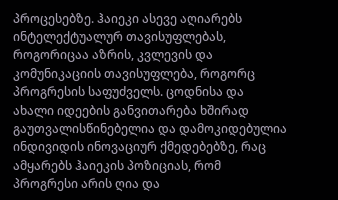პროცესებზე. ჰაიეკი ასევე აღიარებს ინტელექტუალურ თავისუფლებას, როგორიცაა აზრის, კვლევის და კომუნიკაციის თავისუფლება, როგორც პროგრესის საფუძველს. ცოდნისა და ახალი იდეების განვითარება ხშირად გაუთვალისწინებელია და დამოკიდებულია ინდივიდის ინოვაციურ ქმედებებზე, რაც ამყარებს ჰაიეკის პოზიციას, რომ პროგრესი არის ღია და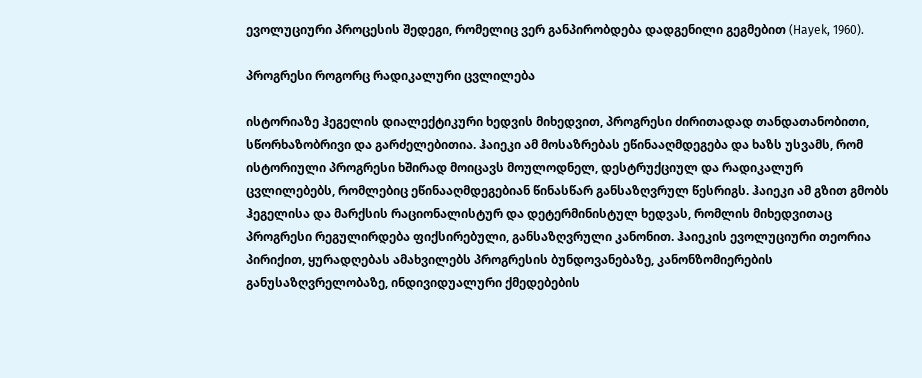ევოლუციური პროცესის შედეგი, რომელიც ვერ განპირობდება დადგენილი გეგმებით (Hayek, 1960).

პროგრესი როგორც რადიკალური ცვლილება

ისტორიაზე ჰეგელის დიალექტიკური ხედვის მიხედვით, პროგრესი ძირითადად თანდათანობითი, სწორხაზობრივი და გარძელებითია. ჰაიეკი ამ მოსაზრებას ეწინააღმდეგება და ხაზს უსვამს, რომ ისტორიული პროგრესი ხშირად მოიცავს მოულოდნელ, დესტრუქციულ და რადიკალურ ცვლილებებს, რომლებიც ეწინააღმდეგებიან წინასწარ განსაზღვრულ წესრიგს. ჰაიეკი ამ გზით გმობს ჰეგელისა და მარქსის რაციონალისტურ და დეტერმინისტულ ხედვას, რომლის მიხედვითაც პროგრესი რეგულირდება ფიქსირებული, განსაზღვრული კანონით. ჰაიეკის ევოლუციური თეორია პირიქით, ყურადღებას ამახვილებს პროგრესის ბუნდოვანებაზე, კანონზომიერების განუსაზღვრელობაზე, ინდივიდუალური ქმედებების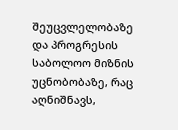შეუცვლელობაზე და პროგრესის საბოლოო მიზნის უცნობობაზე, რაც აღნიშნავს,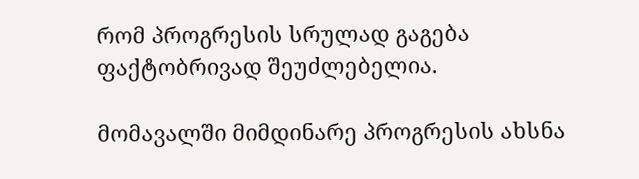რომ პროგრესის სრულად გაგება ფაქტობრივად შეუძლებელია.

მომავალში მიმდინარე პროგრესის ახსნა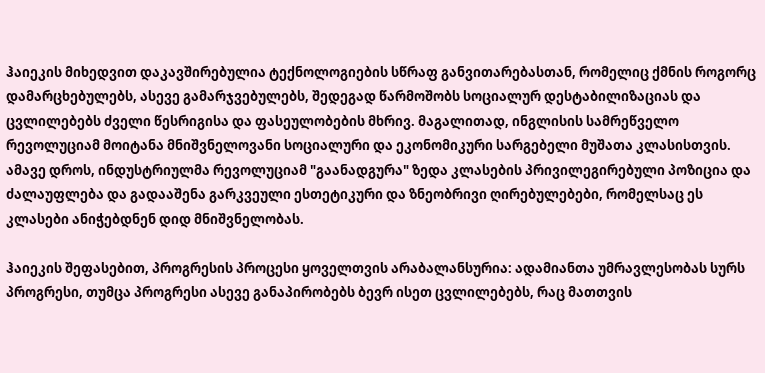ჰაიეკის მიხედვით დაკავშირებულია ტექნოლოგიების სწრაფ განვითარებასთან, რომელიც ქმნის როგორც დამარცხებულებს, ასევე გამარჯვებულებს, შედეგად წარმოშობს სოციალურ დესტაბილიზაციას და ცვლილებებს ძველი წესრიგისა და ფასეულობების მხრივ. მაგალითად, ინგლისის სამრეწველო რევოლუციამ მოიტანა მნიშვნელოვანი სოციალური და ეკონომიკური სარგებელი მუშათა კლასისთვის. ამავე დროს, ინდუსტრიულმა რევოლუციამ "გაანადგურა" ზედა კლასების პრივილეგირებული პოზიცია და ძალაუფლება და გადააშენა გარკვეული ესთეტიკური და ზნეობრივი ღირებულებები, რომელსაც ეს კლასები ანიჭებდნენ დიდ მნიშვნელობას.

ჰაიეკის შეფასებით, პროგრესის პროცესი ყოველთვის არაბალანსურია: ადამიანთა უმრავლესობას სურს პროგრესი, თუმცა პროგრესი ასევე განაპირობებს ბევრ ისეთ ცვლილებებს, რაც მათთვის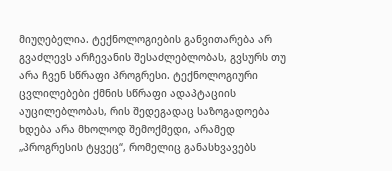მიუღებელია. ტექნოლოგიების განვითარება არ გვაძლევს არჩევანის შესაძლებლობას, გვსურს თუ არა ჩვენ სწრაფი პროგრესი. ტექნოლოგიური ცვლილებები ქმნის სწრაფი ადაპტაციის აუცილებლობას, რის შედეგადაც საზოგადოება ხდება არა მხოლოდ შემოქმედი, არამედ „პროგრესის ტყვეც“, რომელიც განასხვავებს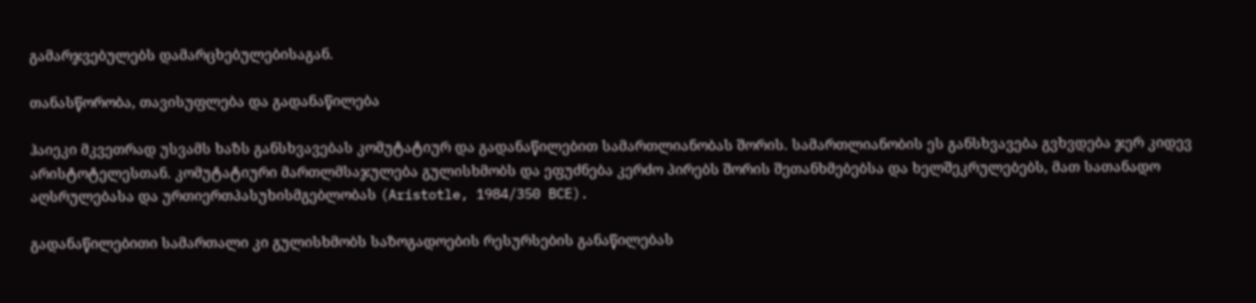გამარჯვებულებს დამარცხებულებისაგან.

თანასწორობა, თავისუფლება და გადანაწილება

ჰაიეკი მკვეთრად უსვამს ხაზს განსხვავებას კომუტატიურ და გადანაწილებით სამართლიანობას შორის. სამართლიანობის ეს განსხვავება გვხვდება ჯერ კიდევ არისტოტელესთან. კომუტატიური მართლმსაჯულება გულისხმობს და ეფუძნება კერძო პირებს შორის შეთანხმებებსა და ხელშეკრულებებს, მათ სათანადო აღსრულებასა და ურთიერთპასუხისმგებლობას (Aristotle, 1984/350 BCE).

გადანაწილებითი სამართალი კი გულისხმობს საზოგადოების რესურსების განაწილებას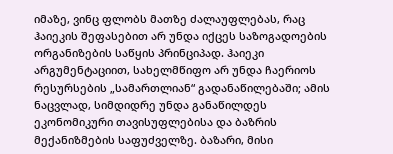იმაზე, ვინც ფლობს მათზე ძალაუფლებას, რაც ჰაიეკის შეფასებით არ უნდა იქცეს საზოგადოების ორგანიზების საწყის პრინციპად. ჰაიეკი არგუმენტაციით, სახელმწიფო არ უნდა ჩაერიოს რესურსების „სამართლიან“ გადანაწილებაში; ამის ნაცვლად, სიმდიდრე უნდა განაწილდეს ეკონომიკური თავისუფლებისა და ბაზრის მექანიზმების საფუძველზე. ბაზარი, მისი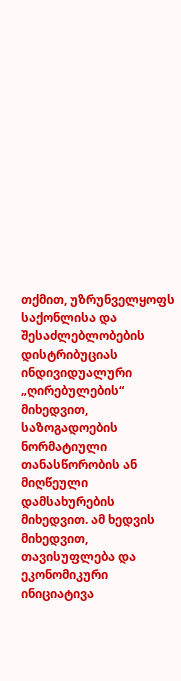თქმით, უზრუნველყოფს საქონლისა და შესაძლებლობების დისტრიბუციას ინდივიდუალური „ღირებულების“ მიხედვით, საზოგადოების ნორმატიული თანასწორობის ან მიღწეული დამსახურების მიხედვით. ამ ხედვის მიხედვით, თავისუფლება და ეკონომიკური ინიციატივა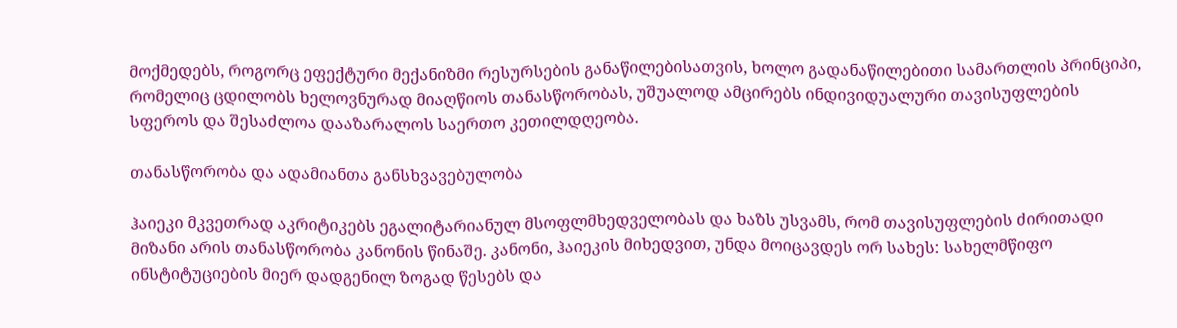მოქმედებს, როგორც ეფექტური მექანიზმი რესურსების განაწილებისათვის, ხოლო გადანაწილებითი სამართლის პრინციპი, რომელიც ცდილობს ხელოვნურად მიაღწიოს თანასწორობას, უშუალოდ ამცირებს ინდივიდუალური თავისუფლების სფეროს და შესაძლოა დააზარალოს საერთო კეთილდღეობა.

თანასწორობა და ადამიანთა განსხვავებულობა

ჰაიეკი მკვეთრად აკრიტიკებს ეგალიტარიანულ მსოფლმხედველობას და ხაზს უსვამს, რომ თავისუფლების ძირითადი მიზანი არის თანასწორობა კანონის წინაშე. კანონი, ჰაიეკის მიხედვით, უნდა მოიცავდეს ორ სახეს: სახელმწიფო ინსტიტუციების მიერ დადგენილ ზოგად წესებს და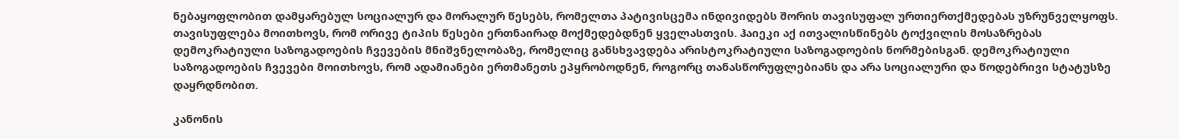ნებაყოფლობით დამყარებულ სოციალურ და მორალურ წესებს, რომელთა პატივისცემა ინდივიდებს შორის თავისუფალ ურთიერთქმედებას უზრუნველყოფს. თავისუფლება მოითხოვს, რომ ორივე ტიპის წესები ერთნაირად მოქმედებდნენ ყველასთვის. ჰაიეკი აქ ითვალისწინებს ტოქვილის მოსაზრებას დემოკრატიული საზოგადოების ჩვევების მნიშვნელობაზე, რომელიც განსხვავდება არისტოკრატიული საზოგადოების ნორმებისგან. დემოკრატიული საზოგადოების ჩვევები მოითხოვს, რომ ადამიანები ერთმანეთს ეპყრობოდნენ, როგორც თანასწორუფლებიანს და არა სოციალური და წოდებრივი სტატუსზე დაყრდნობით.

კანონის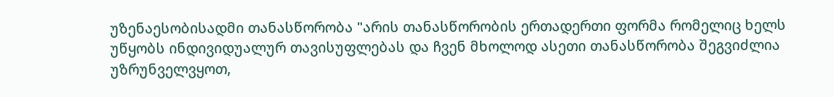უზენაესობისადმი თანასწორობა "არის თანასწორობის ერთადერთი ფორმა რომელიც ხელს უწყობს ინდივიდუალურ თავისუფლებას და ჩვენ მხოლოდ ასეთი თანასწორობა შეგვიძლია უზრუნველვყოთ,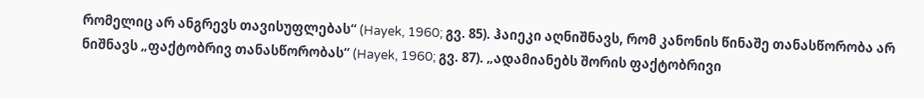რომელიც არ ანგრევს თავისუფლებას“ (Hayek, 1960; გვ. 85). ჰაიეკი აღნიშნავს, რომ კანონის წინაშე თანასწორობა არ ნიშნავს „ფაქტობრივ თანასწორობას“ (Hayek, 1960; გვ. 87). „ადამიანებს შორის ფაქტობრივი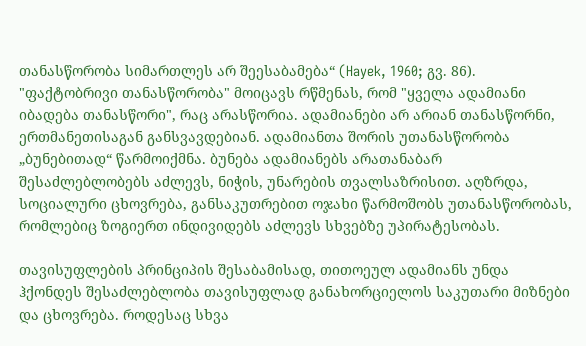თანასწორობა სიმართლეს არ შეესაბამება“ (Hayek, 1960; გვ. 86). "ფაქტობრივი თანასწორობა" მოიცავს რწმენას, რომ "ყველა ადამიანი იბადება თანასწორი", რაც არასწორია. ადამიანები არ არიან თანასწორნი, ერთმანეთისაგან განსვავდებიან. ადამიანთა შორის უთანასწორობა „ბუნებითად“ წარმოიქმნა. ბუნება ადამიანებს არათანაბარ შესაძლებლობებს აძლევს, ნიჭის, უნარების თვალსაზრისით. აღზრდა, სოციალური ცხოვრება, განსაკუთრებით ოჯახი წარმოშობს უთანასწორობას, რომლებიც ზოგიერთ ინდივიდებს აძლევს სხვებზე უპირატესობას.

თავისუფლების პრინციპის შესაბამისად, თითოეულ ადამიანს უნდა ჰქონდეს შესაძლებლობა თავისუფლად განახორციელოს საკუთარი მიზნები და ცხოვრება. როდესაც სხვა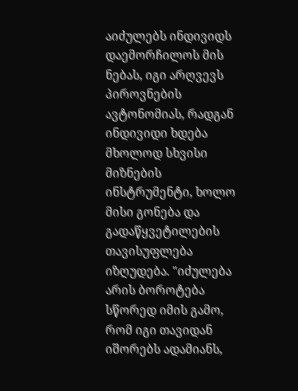აიძულებს ინდივიდს დაემორჩილოს მის ნებას, იგი არღვევს პიროვნების ავტონომიას, რადგან ინდივიდი ხდება მხოლოდ სხვისი მიზნების ინსტრუმენტი, ხოლო მისი გონება და გადაწყვეტილების თავისუფლება იზღუდება. "იძულება არის ბოროტება სწორედ იმის გამო, რომ იგი თავიდან იშორებს ადამიანს,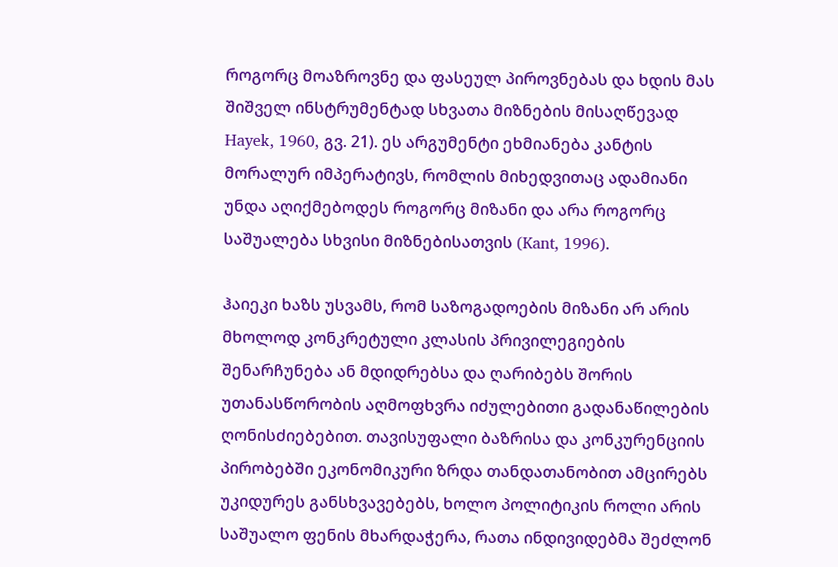როგორც მოაზროვნე და ფასეულ პიროვნებას და ხდის მას შიშველ ინსტრუმენტად სხვათა მიზნების მისაღწევად Hayek, 1960, გვ. 21). ეს არგუმენტი ეხმიანება კანტის მორალურ იმპერატივს, რომლის მიხედვითაც ადამიანი უნდა აღიქმებოდეს როგორც მიზანი და არა როგორც საშუალება სხვისი მიზნებისათვის (Kant, 1996).

ჰაიეკი ხაზს უსვამს, რომ საზოგადოების მიზანი არ არის მხოლოდ კონკრეტული კლასის პრივილეგიების შენარჩუნება ან მდიდრებსა და ღარიბებს შორის უთანასწორობის აღმოფხვრა იძულებითი გადანაწილების ღონისძიებებით. თავისუფალი ბაზრისა და კონკურენციის პირობებში ეკონომიკური ზრდა თანდათანობით ამცირებს უკიდურეს განსხვავებებს, ხოლო პოლიტიკის როლი არის საშუალო ფენის მხარდაჭერა, რათა ინდივიდებმა შეძლონ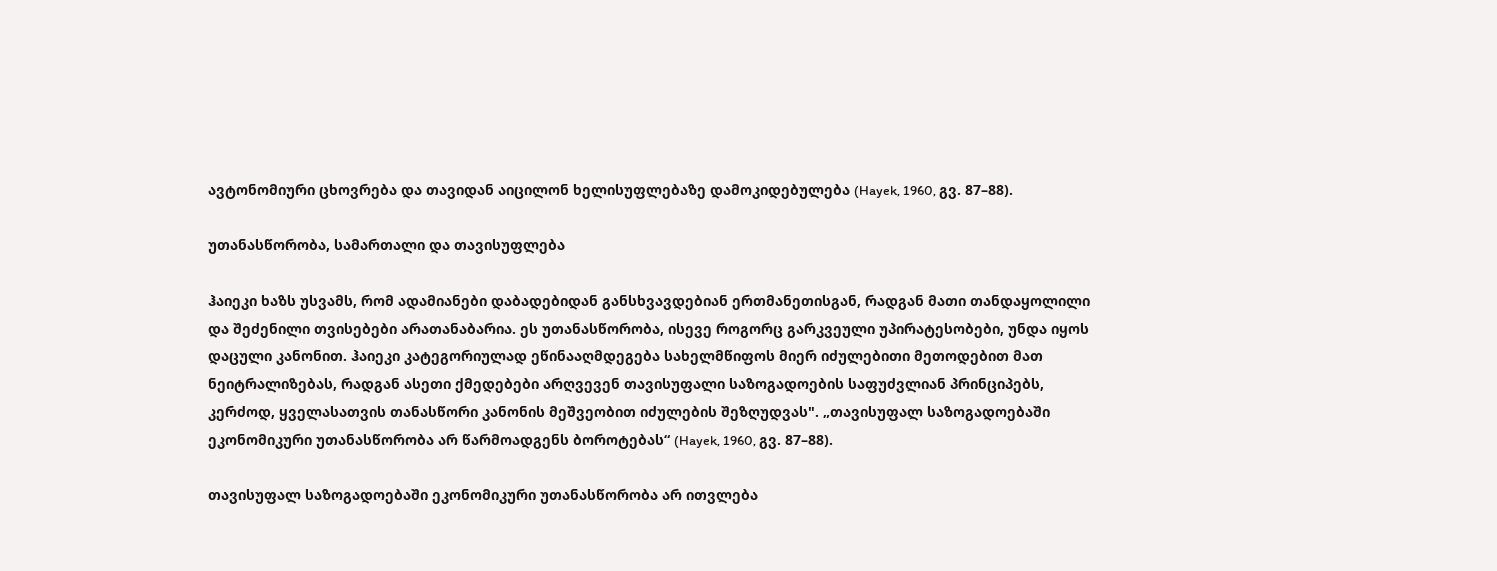ავტონომიური ცხოვრება და თავიდან აიცილონ ხელისუფლებაზე დამოკიდებულება (Hayek, 1960, გვ. 87–88).

უთანასწორობა, სამართალი და თავისუფლება

ჰაიეკი ხაზს უსვამს, რომ ადამიანები დაბადებიდან განსხვავდებიან ერთმანეთისგან, რადგან მათი თანდაყოლილი და შეძენილი თვისებები არათანაბარია. ეს უთანასწორობა, ისევე როგორც გარკვეული უპირატესობები, უნდა იყოს დაცული კანონით. ჰაიეკი კატეგორიულად ეწინააღმდეგება სახელმწიფოს მიერ იძულებითი მეთოდებით მათ ნეიტრალიზებას, რადგან ასეთი ქმედებები არღვევენ თავისუფალი საზოგადოების საფუძვლიან პრინციპებს, კერძოდ, ყველასათვის თანასწორი კანონის მეშვეობით იძულების შეზღუდვას". „თავისუფალ საზოგადოებაში ეკონომიკური უთანასწორობა არ წარმოადგენს ბოროტებას“ (Hayek, 1960, გვ. 87–88).

თავისუფალ საზოგადოებაში ეკონომიკური უთანასწორობა არ ითვლება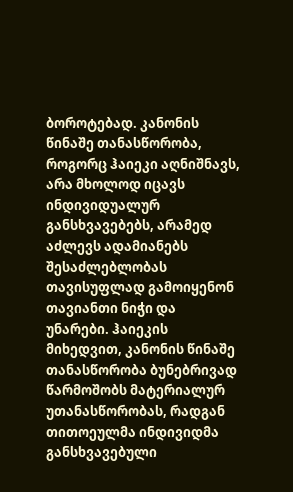ბოროტებად. კანონის წინაშე თანასწორობა, როგორც ჰაიეკი აღნიშნავს, არა მხოლოდ იცავს ინდივიდუალურ განსხვავებებს, არამედ აძლევს ადამიანებს შესაძლებლობას თავისუფლად გამოიყენონ თავიანთი ნიჭი და უნარები. ჰაიეკის მიხედვით, კანონის წინაშე თანასწორობა ბუნებრივად წარმოშობს მატერიალურ უთანასწორობას, რადგან თითოეულმა ინდივიდმა განსხვავებული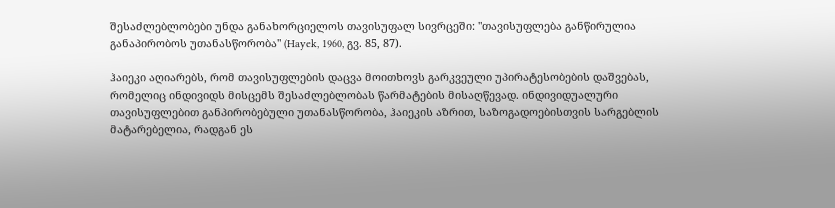შესაძლებლობები უნდა განახორციელოს თავისუფალ სივრცეში: "თავისუფლება განწირულია განაპირობოს უთანასწორობა" (Hayek, 1960, გვ. 85, 87).

ჰაიეკი აღიარებს, რომ თავისუფლების დაცვა მოითხოვს გარკვეული უპირატესობების დაშვებას, რომელიც ინდივიდს მისცემს შესაძლებლობას წარმატების მისაღწევად. ინდივიდუალური თავისუფლებით განპირობებული უთანასწორობა, ჰაიეკის აზრით, საზოგადოებისთვის სარგებლის მატარებელია, რადგან ეს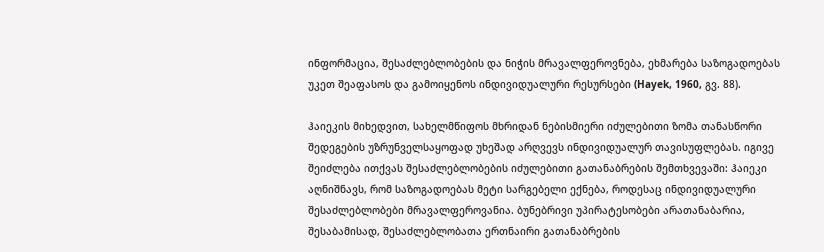ინფორმაცია, შესაძლებლობების და ნიჭის მრავალფეროვნება, ეხმარება საზოგადოებას უკეთ შეაფასოს და გამოიყენოს ინდივიდუალური რესურსები (Hayek, 1960, გვ. 88).

ჰაიეკის მიხედვით, სახელმწიფოს მხრიდან ნებისმიერი იძულებითი ზომა თანასწორი შედეგების უზრუნველსაყოფად უხეშად არღვევს ინდივიდუალურ თავისუფლებას. იგივე შეიძლება ითქვას შესაძლებლობების იძულებითი გათანაბრების შემთხვევაში: ჰაიეკი აღნიშნავს, რომ საზოგადოებას მეტი სარგებელი ექნება, როდესაც ინდივიდუალური შესაძლებლობები მრავალფეროვანია. ბუნებრივი უპირატესობები არათანაბარია, შესაბამისად, შესაძლებლობათა ერთნაირი გათანაბრების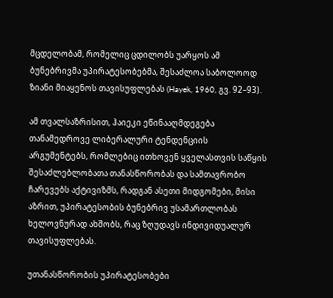მცდელობამ, რომელიც ცდილობს უარყოს ამ ბუნებრივმა უპირატესობებმა, შესაძლოა საბოლოოდ ზიანი მიაყენოს თავისუფლებას (Hayek, 1960, გვ. 92–93).

ამ თვალსაზრისით, ჰაიეკი ეწინააღმდეგება თანამედროვე ლიბერალური ტენდენციის არგუმენტებს, რომლებიც ითხოვენ ყველასთვის საწყის შესაძლებლობათა თანასწორობას და სამთავრობო ჩარევებს აქტივიზმს, რადგან ასეთი მიდგომები, მისი აზრით, უპირატესობის ბუნებრივ უსამართლობას ხელოვნურად ახშობს, რაც ზღუდავს ინდივიდუალურ თავისუფლებას.

უთანასწორობის უპირატესობები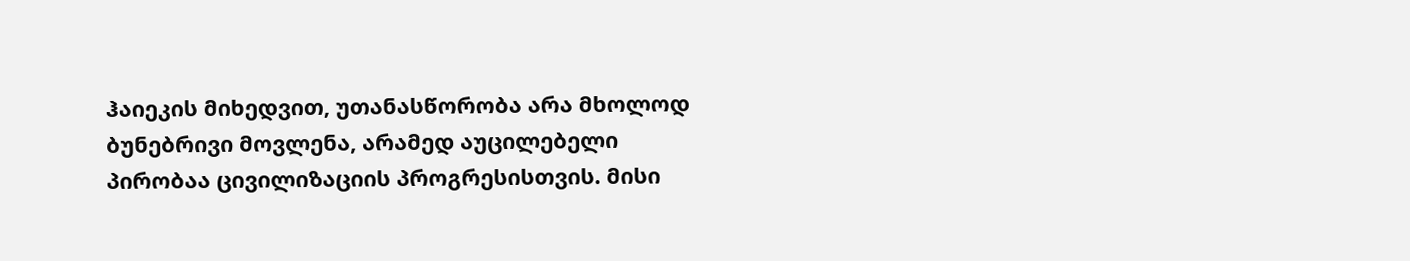ჰაიეკის მიხედვით, უთანასწორობა არა მხოლოდ ბუნებრივი მოვლენა, არამედ აუცილებელი პირობაა ცივილიზაციის პროგრესისთვის. მისი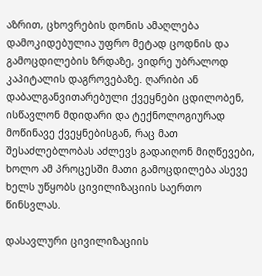აზრით, ცხოვრების დონის ამაღლება დამოკიდებულია უფრო მეტად ცოდნის და გამოცდილების ზრდაზე, ვიდრე უბრალოდ კაპიტალის დაგროვებაზე. ღარიბი ან დაბალგანვითარებული ქვეყნები ცდილობენ, ისწავლონ მდიდარი და ტექნოლოგიურად მოწინავე ქვეყნებისგან, რაც მათ შესაძლებლობას აძლევს გადაიღონ მიღწევები, ხოლო ამ პროცესში მათი გამოცდილება ასევე ხელს უწყობს ცივილიზაციის საერთო წინსვლას.

დასავლური ცივილიზაციის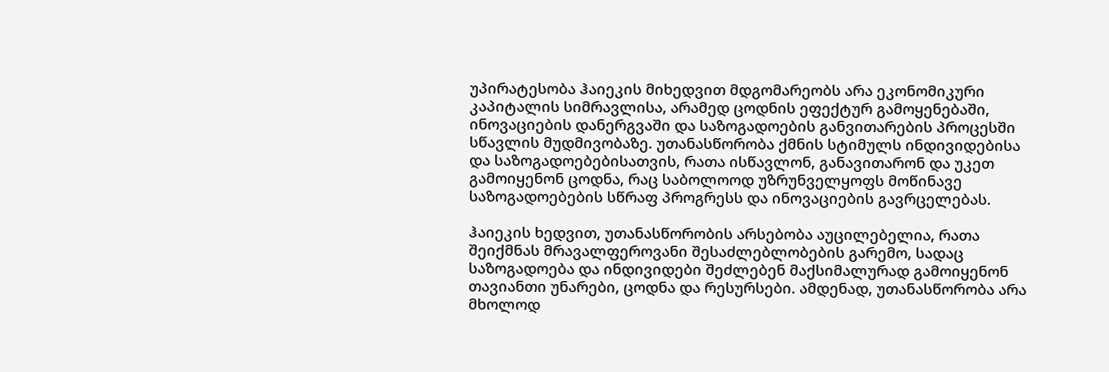უპირატესობა ჰაიეკის მიხედვით მდგომარეობს არა ეკონომიკური კაპიტალის სიმრავლისა, არამედ ცოდნის ეფექტურ გამოყენებაში, ინოვაციების დანერგვაში და საზოგადოების განვითარების პროცესში სწავლის მუდმივობაზე. უთანასწორობა ქმნის სტიმულს ინდივიდებისა და საზოგადოებებისათვის, რათა ისწავლონ, განავითარონ და უკეთ გამოიყენონ ცოდნა, რაც საბოლოოდ უზრუნველყოფს მოწინავე საზოგადოებების სწრაფ პროგრესს და ინოვაციების გავრცელებას.

ჰაიეკის ხედვით, უთანასწორობის არსებობა აუცილებელია, რათა შეიქმნას მრავალფეროვანი შესაძლებლობების გარემო, სადაც საზოგადოება და ინდივიდები შეძლებენ მაქსიმალურად გამოიყენონ თავიანთი უნარები, ცოდნა და რესურსები. ამდენად, უთანასწორობა არა მხოლოდ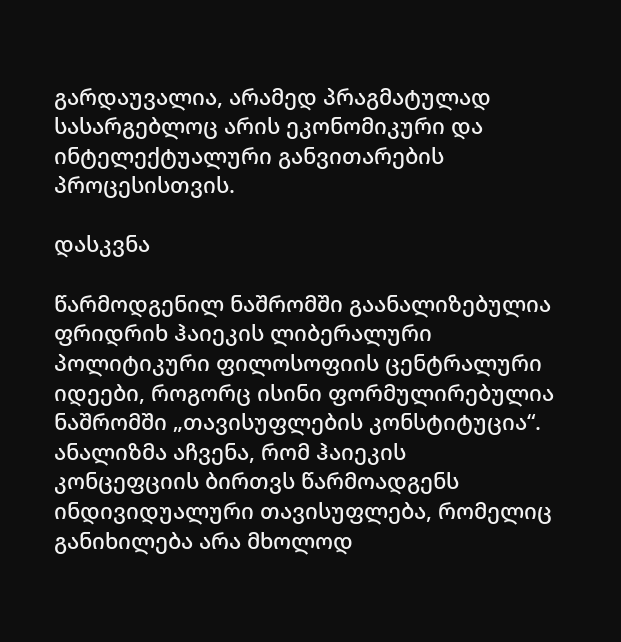გარდაუვალია, არამედ პრაგმატულად სასარგებლოც არის ეკონომიკური და ინტელექტუალური განვითარების პროცესისთვის.

დასკვნა

წარმოდგენილ ნაშრომში გაანალიზებულია ფრიდრიხ ჰაიეკის ლიბერალური პოლიტიკური ფილოსოფიის ცენტრალური იდეები, როგორც ისინი ფორმულირებულია ნაშრომში „თავისუფლების კონსტიტუცია“. ანალიზმა აჩვენა, რომ ჰაიეკის კონცეფციის ბირთვს წარმოადგენს ინდივიდუალური თავისუფლება, რომელიც განიხილება არა მხოლოდ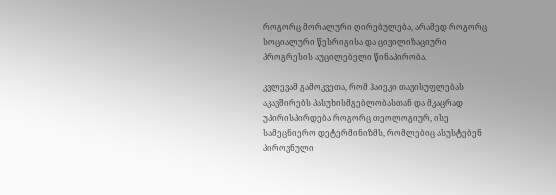როგორც მორალური ღირებულება, არამედ როგორც სოციალური წესრიგისა და ცივილიზაციური პროგრესის აუცილებელი წინაპირობა.

კვლევამ გამოკვეთა, რომ ჰაიეკი თავისუფლებას აკავშირებს პასუხისმგებლობასთან და მკაცრად უპირისპირდება როგორც თეოლოგიურ, ისე სამეცნიერო დეტერმინიზმს, რომლებიც ასუსტებენ პიროვნული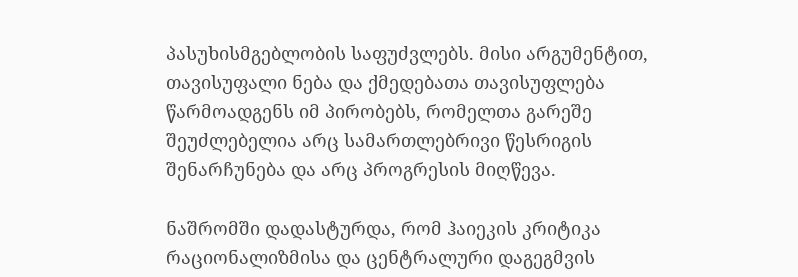პასუხისმგებლობის საფუძვლებს. მისი არგუმენტით, თავისუფალი ნება და ქმედებათა თავისუფლება წარმოადგენს იმ პირობებს, რომელთა გარეშე შეუძლებელია არც სამართლებრივი წესრიგის შენარჩუნება და არც პროგრესის მიღწევა.

ნაშრომში დადასტურდა, რომ ჰაიეკის კრიტიკა რაციონალიზმისა და ცენტრალური დაგეგმვის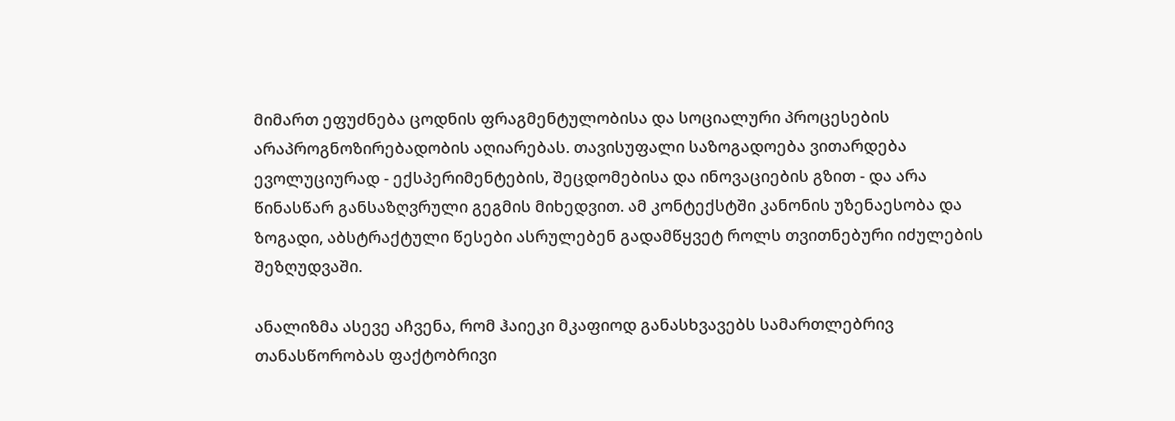მიმართ ეფუძნება ცოდნის ფრაგმენტულობისა და სოციალური პროცესების არაპროგნოზირებადობის აღიარებას. თავისუფალი საზოგადოება ვითარდება ევოლუციურად - ექსპერიმენტების, შეცდომებისა და ინოვაციების გზით - და არა წინასწარ განსაზღვრული გეგმის მიხედვით. ამ კონტექსტში კანონის უზენაესობა და ზოგადი, აბსტრაქტული წესები ასრულებენ გადამწყვეტ როლს თვითნებური იძულების შეზღუდვაში.

ანალიზმა ასევე აჩვენა, რომ ჰაიეკი მკაფიოდ განასხვავებს სამართლებრივ თანასწორობას ფაქტობრივი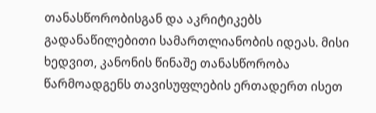თანასწორობისგან და აკრიტიკებს გადანაწილებითი სამართლიანობის იდეას. მისი ხედვით, კანონის წინაშე თანასწორობა წარმოადგენს თავისუფლების ერთადერთ ისეთ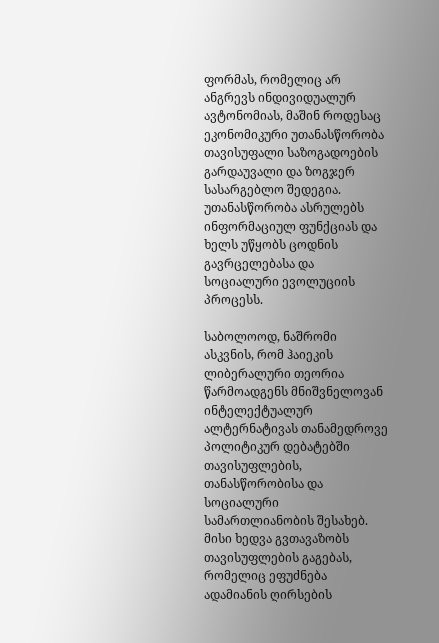ფორმას, რომელიც არ ანგრევს ინდივიდუალურ ავტონომიას, მაშინ როდესაც ეკონომიკური უთანასწორობა თავისუფალი საზოგადოების გარდაუვალი და ზოგჯერ სასარგებლო შედეგია. უთანასწორობა ასრულებს ინფორმაციულ ფუნქციას და ხელს უწყობს ცოდნის გავრცელებასა და სოციალური ევოლუციის პროცესს.

საბოლოოდ, ნაშრომი ასკვნის, რომ ჰაიეკის ლიბერალური თეორია წარმოადგენს მნიშვნელოვან ინტელექტუალურ ალტერნატივას თანამედროვე პოლიტიკურ დებატებში თავისუფლების, თანასწორობისა და სოციალური სამართლიანობის შესახებ. მისი ხედვა გვთავაზობს თავისუფლების გაგებას, რომელიც ეფუძნება ადამიანის ღირსების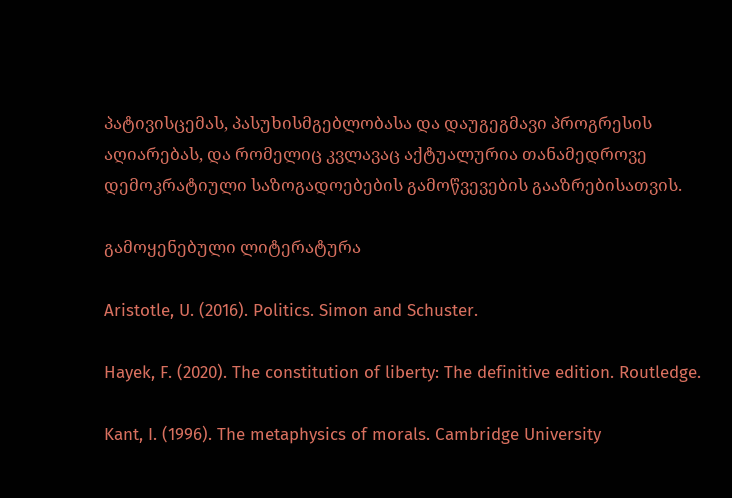პატივისცემას, პასუხისმგებლობასა და დაუგეგმავი პროგრესის აღიარებას, და რომელიც კვლავაც აქტუალურია თანამედროვე დემოკრატიული საზოგადოებების გამოწვევების გააზრებისათვის.

გამოყენებული ლიტერატურა

Aristotle, U. (2016). Politics. Simon and Schuster.

Hayek, F. (2020). The constitution of liberty: The definitive edition. Routledge.

Kant, I. (1996). The metaphysics of morals. Cambridge University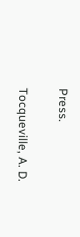Press.

Tocqueville, A. D.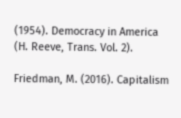(1954). Democracy in America (H. Reeve, Trans. Vol. 2).

Friedman, M. (2016). Capitalism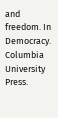and freedom. In Democracy. Columbia University Press.